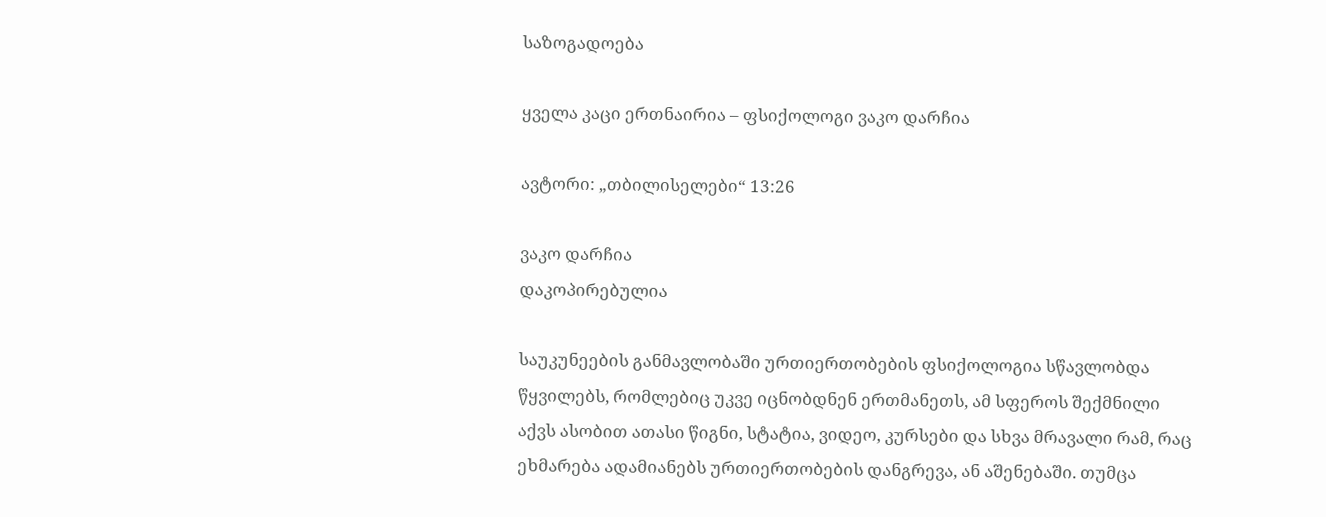საზოგადოება

ყველა კაცი ერთნაირია – ფსიქოლოგი ვაკო დარჩია

ავტორი: „თბილისელები“ 13:26

ვაკო დარჩია
დაკოპირებულია

საუკუნეების განმავლობაში ურთიერთობების ფსიქოლოგია სწავლობდა წყვილებს, რომლებიც უკვე იცნობდნენ ერთმანეთს, ამ სფეროს შექმნილი აქვს ასობით ათასი წიგნი, სტატია, ვიდეო, კურსები და სხვა მრავალი რამ, რაც ეხმარება ადამიანებს ურთიერთობების დანგრევა, ან აშენებაში. თუმცა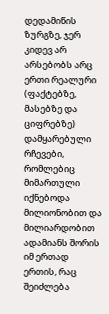დედამიწის ზურგზე, ჯერ კიდევ არ არსებობს არც ერთი რეალური (ფაქტებზე, მასებზე და ციფრებზე) დამყარებული რჩევები, რომლებიც მიმართული იქნებოდა მილიონობით და მილიარდობით ადამიანს შორის იმ ერთად ერთის, რაც შეიძლება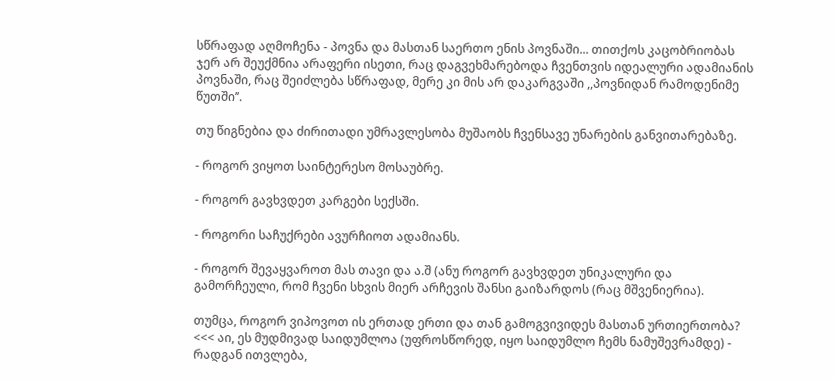სწრაფად აღმოჩენა - პოვნა და მასთან საერთო ენის პოვნაში... თითქოს კაცობრიობას ჯერ არ შეუქმნია არაფერი ისეთი, რაც დაგვეხმარებოდა ჩვენთვის იდეალური ადამიანის პოვნაში, რაც შეიძლება სწრაფად, მერე კი მის არ დაკარგვაში ,,პოვნიდან რამოდენიმე წუთში’’.

თუ წიგნებია და ძირითადი უმრავლესობა მუშაობს ჩვენსავე უნარების განვითარებაზე.

- როგორ ვიყოთ საინტერესო მოსაუბრე.

- როგორ გავხვდეთ კარგები სექსში.

- როგორი საჩუქრები ავურჩიოთ ადამიანს.

- როგორ შევაყვაროთ მას თავი და ა.შ (ანუ როგორ გავხვდეთ უნიკალური და გამორჩეული, რომ ჩვენი სხვის მიერ არჩევის შანსი გაიზარდოს (რაც მშვენიერია).

თუმცა, როგორ ვიპოვოთ ის ერთად ერთი და თან გამოგვივიდეს მასთან ურთიერთობა? <<< აი, ეს მუდმივად საიდუმლოა (უფროსწორედ, იყო საიდუმლო ჩემს ნამუშევრამდე) - რადგან ითვლება,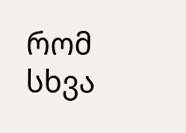რომ სხვა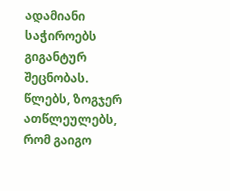ადამიანი საჭიროებს გიგანტურ შეცნობას. წლებს, ზოგჯერ ათწლეულებს, რომ გაიგო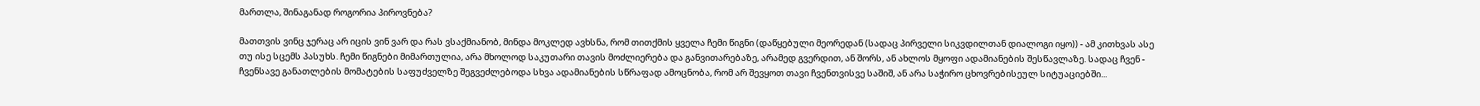მართლა, შინაგანად როგორია პიროვნება?

მათთვის ვინც ჯერაც არ იცის ვინ ვარ და რას ვსაქმიანობ, მინდა მოკლედ ავხსნა, რომ თითქმის ყველა ჩემი წიგნი (დაწყებული მეორედან (სადაც პირველი სიკვდილთან დიალოგი იყო)) - ამ კითხვას ასე თუ ისე სცემს პასუხს. ჩემი წიგნები მიმართულია, არა მხოლოდ საკუთარი თავის მოძლიერება და განვითარებაზე, არამედ გვერდით, ან შორს, ან ახლოს მყოფი ადამიანების შესწავლაზე. სადაც ჩვენ - ჩვენსავე განათლების მომატების საფუძველზე შეგვეძლებოდა სხვა ადამიანების სწრაფად ამოცნობა, რომ არ შევყოთ თავი ჩვენთვისვე საშიშ, ან არა საჭირო ცხოვრებისეულ სიტუაციებში...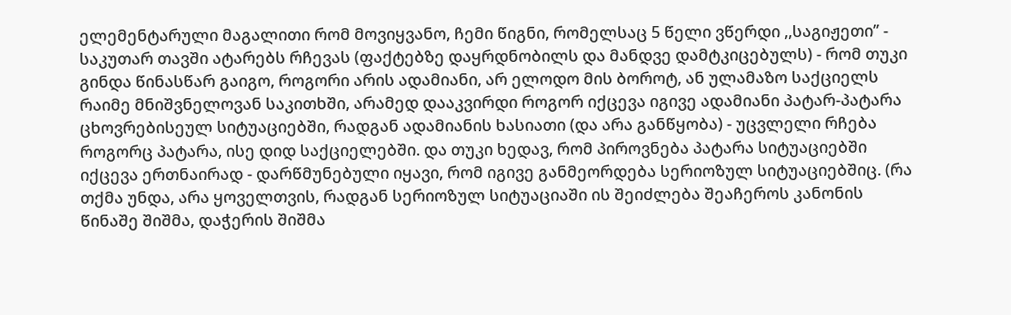ელემენტარული მაგალითი რომ მოვიყვანო, ჩემი წიგნი, რომელსაც 5 წელი ვწერდი ,,საგიჟეთი’’ - საკუთარ თავში ატარებს რჩევას (ფაქტებზე დაყრდნობილს და მანდვე დამტკიცებულს) - რომ თუკი გინდა წინასწარ გაიგო, როგორი არის ადამიანი, არ ელოდო მის ბოროტ, ან ულამაზო საქციელს რაიმე მნიშვნელოვან საკითხში, არამედ დააკვირდი როგორ იქცევა იგივე ადამიანი პატარ-პატარა ცხოვრებისეულ სიტუაციებში, რადგან ადამიანის ხასიათი (და არა განწყობა) - უცვლელი რჩება როგორც პატარა, ისე დიდ საქციელებში. და თუკი ხედავ, რომ პიროვნება პატარა სიტუაციებში იქცევა ერთნაირად - დარწმუნებული იყავი, რომ იგივე განმეორდება სერიოზულ სიტუაციებშიც. (რა თქმა უნდა, არა ყოველთვის, რადგან სერიოზულ სიტუაციაში ის შეიძლება შეაჩეროს კანონის წინაშე შიშმა, დაჭერის შიშმა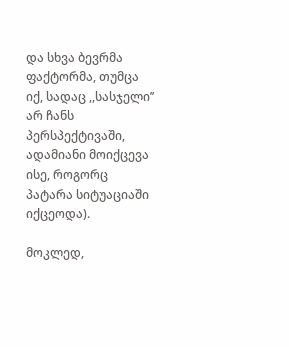და სხვა ბევრმა ფაქტორმა, თუმცა იქ, სადაც ,,სასჯელი’’ არ ჩანს პერსპექტივაში, ადამიანი მოიქცევა ისე, როგორც პატარა სიტუაციაში იქცეოდა).

მოკლედ,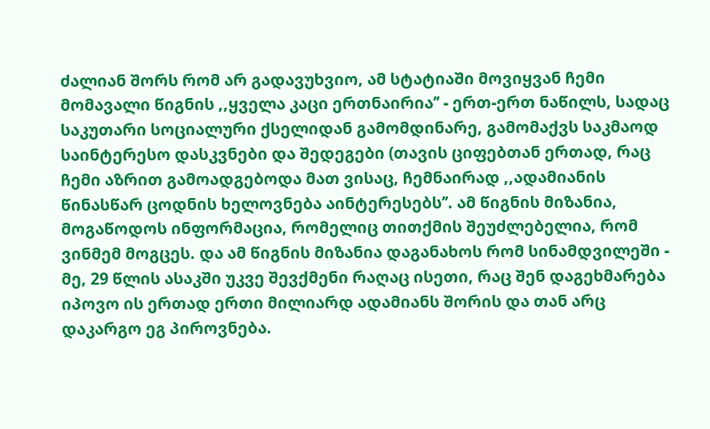ძალიან შორს რომ არ გადავუხვიო, ამ სტატიაში მოვიყვან ჩემი მომავალი წიგნის ,,ყველა კაცი ერთნაირია’’ - ერთ-ერთ ნაწილს, სადაც საკუთარი სოციალური ქსელიდან გამომდინარე, გამომაქვს საკმაოდ საინტერესო დასკვნები და შედეგები (თავის ციფებთან ერთად, რაც ჩემი აზრით გამოადგებოდა მათ ვისაც, ჩემნაირად ,,ადამიანის წინასწარ ცოდნის ხელოვნება აინტერესებს’’. ამ წიგნის მიზანია, მოგაწოდოს ინფორმაცია, რომელიც თითქმის შეუძლებელია, რომ ვინმემ მოგცეს. და ამ წიგნის მიზანია დაგანახოს რომ სინამდვილეში - მე, 29 წლის ასაკში უკვე შევქმენი რაღაც ისეთი, რაც შენ დაგეხმარება იპოვო ის ერთად ერთი მილიარდ ადამიანს შორის და თან არც დაკარგო ეგ პიროვნება.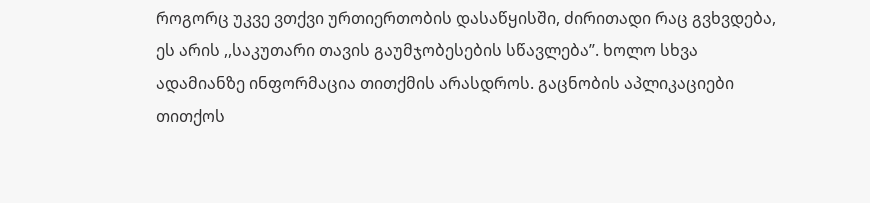როგორც უკვე ვთქვი ურთიერთობის დასაწყისში, ძირითადი რაც გვხვდება, ეს არის ,,საკუთარი თავის გაუმჯობესების სწავლება’’. ხოლო სხვა ადამიანზე ინფორმაცია თითქმის არასდროს. გაცნობის აპლიკაციები თითქოს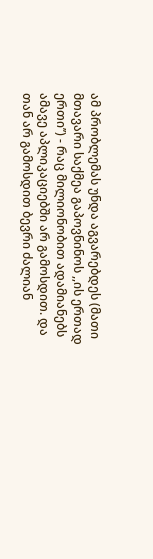ამ პრობლემას უნდა აგვარებდეს (მათი მთავარი საქმეა გაპოვნინოს ,,ის ერთად ერთი’’) - რაც მილიონობით ადამიანებს ამავე აპლიკაციებში არ გამოსდით. და თან არ გამოსდით ბევრი ძალიან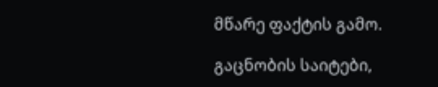მწარე ფაქტის გამო.

გაცნობის საიტები,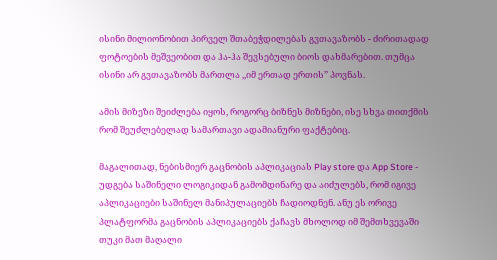ისინი მილიონობით პირველ შთაბეჭდილებას გვთავაზობს - ძირითადად ფოტოების მეშვეობით და ჰა-ჰა შევსებული ბიოს დახმარებით. თუმცა ისინი არ გვთავაზობს მართლა ,,იმ ერთად ერთის’’ პოვნას.

ამის მიზეზი შეიძლება იყოს, როგორც ბიზნეს მიზნები, ისე სხვა თითქმის რომ შეუძლებელად სამართავი ადამიანური ფაქტებიც.

მაგალითად, ნებისმიერ გაცნობის აპლიკაციას Play store და App Store - უდგება საშინელი ლოგიკიდან გამომდინარე და აიძულებს, რომ იგივე აპლიკაციები საშინელ მანიპულაციებს ჩადიოდნენ. ანუ ეს ორივე პლატფორმა გაცნობის აპლიკაციებს ქაჩავს მხოლოდ იმ შემთხვევაში თუკი მათ მაღალი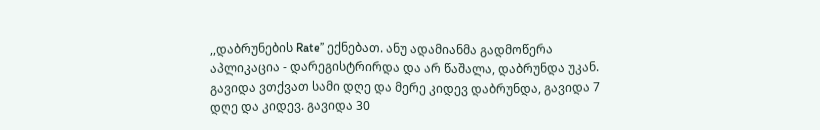,,დაბრუნების Rate’’ ექნებათ. ანუ ადამიანმა გადმოწერა აპლიკაცია - დარეგისტრირდა და არ წაშალა, დაბრუნდა უკან. გავიდა ვთქვათ სამი დღე და მერე კიდევ დაბრუნდა, გავიდა 7 დღე და კიდევ. გავიდა 30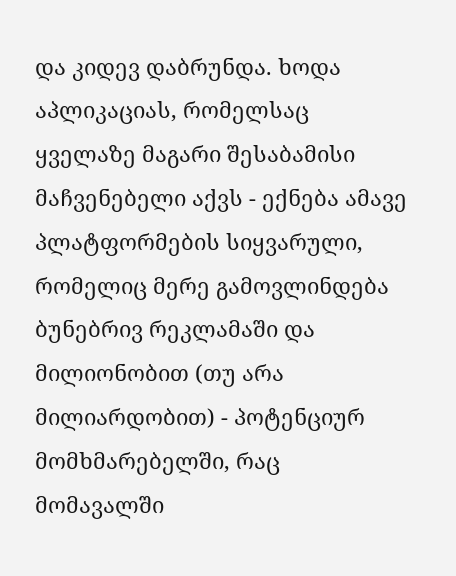და კიდევ დაბრუნდა. ხოდა აპლიკაციას, რომელსაც ყველაზე მაგარი შესაბამისი მაჩვენებელი აქვს - ექნება ამავე პლატფორმების სიყვარული, რომელიც მერე გამოვლინდება ბუნებრივ რეკლამაში და მილიონობით (თუ არა მილიარდობით) - პოტენციურ მომხმარებელში, რაც მომავალში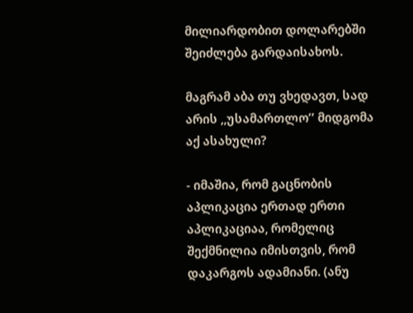მილიარდობით დოლარებში შეიძლება გარდაისახოს.

მაგრამ აბა თუ ვხედავთ, სად არის ,,უსამართლო’’ მიდგომა აქ ასახული?

- იმაშია, რომ გაცნობის აპლიკაცია ერთად ერთი აპლიკაციაა, რომელიც შექმნილია იმისთვის, რომ დაკარგოს ადამიანი. (ანუ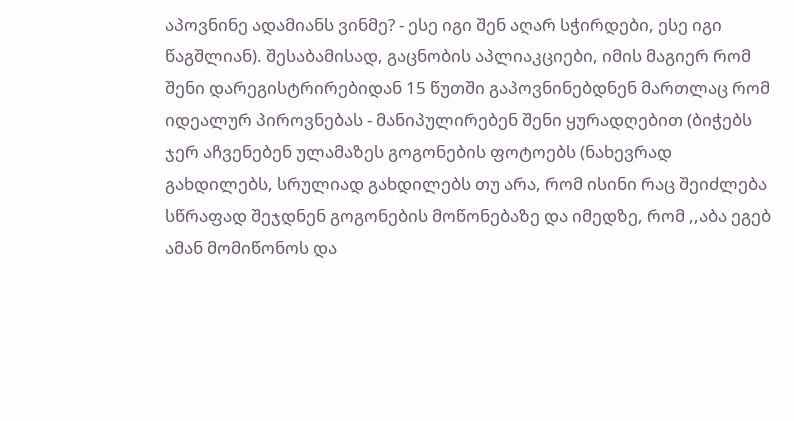აპოვნინე ადამიანს ვინმე? - ესე იგი შენ აღარ სჭირდები, ესე იგი წაგშლიან). შესაბამისად, გაცნობის აპლიაკციები, იმის მაგიერ რომ შენი დარეგისტრირებიდან 15 წუთში გაპოვნინებდნენ მართლაც რომ იდეალურ პიროვნებას - მანიპულირებენ შენი ყურადღებით (ბიჭებს ჯერ აჩვენებენ ულამაზეს გოგონების ფოტოებს (ნახევრად გახდილებს, სრულიად გახდილებს თუ არა, რომ ისინი რაც შეიძლება სწრაფად შეჯდნენ გოგონების მოწონებაზე და იმედზე, რომ ,,აბა ეგებ ამან მომიწონოს და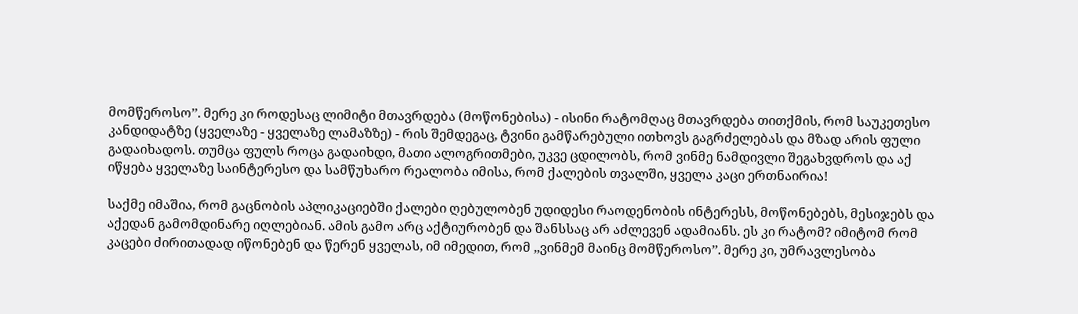მომწეროსო’’. მერე კი როდესაც ლიმიტი მთავრდება (მოწონებისა) - ისინი რატომღაც მთავრდება თითქმის, რომ საუკეთესო კანდიდატზე (ყველაზე - ყველაზე ლამაზზე) - რის შემდეგაც, ტვინი გამწარებული ითხოვს გაგრძელებას და მზად არის ფული გადაიხადოს. თუმცა ფულს როცა გადაიხდი, მათი ალოგრითმები, უკვე ცდილობს, რომ ვინმე ნამდივლი შეგახვდროს და აქ იწყება ყველაზე საინტერესო და სამწუხარო რეალობა იმისა, რომ ქალების თვალში, ყველა კაცი ერთნაირია!

საქმე იმაშია, რომ გაცნობის აპლიკაციებში ქალები ღებულობენ უდიდესი რაოდენობის ინტერესს, მოწონებებს, მესიჯებს და აქედან გამომდინარე იღლებიან. ამის გამო არც აქტიურობენ და შანსსაც არ აძლევენ ადამიანს. ეს კი რატომ? იმიტომ რომ კაცები ძირითადად იწონებენ და წერენ ყველას, იმ იმედით, რომ ,,ვინმემ მაინც მომწეროსო’’. მერე კი, უმრავლესობა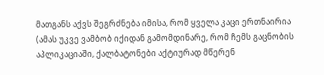მათგანს აქვს შეგრძნება იმისა, რომ ყველა კაცი ერთნაირია (ამას უკვე ვამბობ იქიდან გამომდინარე, რომ ჩემს გაცნობის აპლიკაციაში, ქალბატონები აქტიურად მწერენ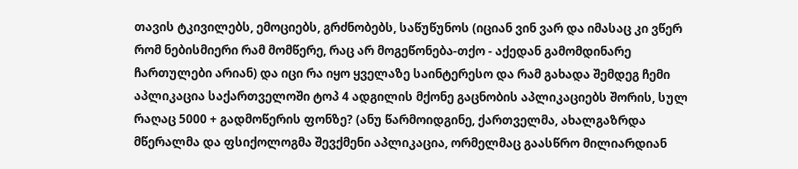თავის ტკივილებს, ემოციებს, გრძნობებს, საწუწუნოს (იციან ვინ ვარ და იმასაც კი ვწერ რომ ნებისმიერი რამ მომწერე, რაც არ მოგეწონება-თქო - აქედან გამომდინარე ჩართულები არიან) და იცი რა იყო ყველაზე საინტერესო და რამ გახადა შემდეგ ჩემი აპლიკაცია საქართველოში ტოპ 4 ადგილის მქონე გაცნობის აპლიკაციებს შორის, სულ რაღაც 5000 + გადმოწერის ფონზე? (ანუ წარმოიდგინე, ქართველმა, ახალგაზრდა მწერალმა და ფსიქოლოგმა შევქმენი აპლიკაცია, ორმელმაც გაასწრო მილიარდიან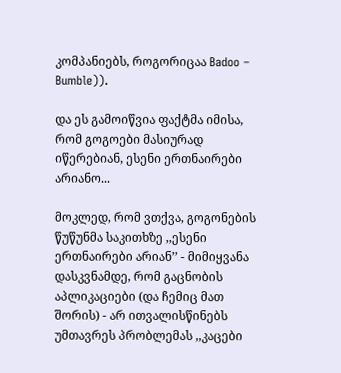კომპანიებს, როგორიცაა Badoo – Bumble)).

და ეს გამოიწვია ფაქტმა იმისა, რომ გოგოები მასიურად იწერებიან, ესენი ერთნაირები არიანო...

მოკლედ, რომ ვთქვა, გოგონების წუწუნმა საკითხზე ,,ესენი ერთნაირები არიან’’ - მიმიყვანა დასკვნამდე, რომ გაცნობის აპლიკაციები (და ჩემიც მათ შორის) - არ ითვალისწინებს უმთავრეს პრობლემას ,,კაცები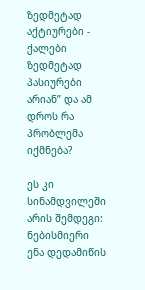ზედმეტად აქტიურები - ქალები ზედმეტად პასიურები არიან’’ და ამ დროს რა პრობლემა იქმნება?

ეს კი სინამდვილეში არის შემდეგი: ნებისმიერი ენა დედამიწის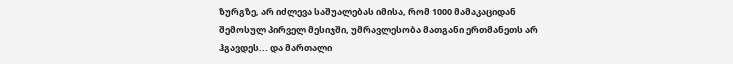ზურგზე, არ იძლევა საშუალებას იმისა, რომ 1000 მამაკაციდან შემოსულ პირველ მესიჯში, უმრავლესობა მათგანი ერთმანეთს არ ჰგავდეს... და მართალი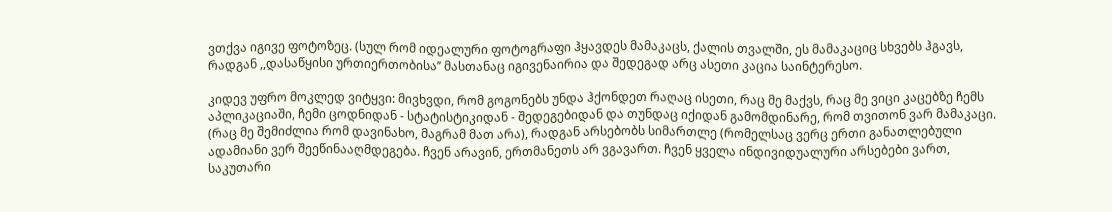ვთქვა იგივე ფოტოზეც. (სულ რომ იდეალური ფოტოგრაფი ჰყავდეს მამაკაცს, ქალის თვალში, ეს მამაკაციც სხვებს ჰგავს, რადგან ,,დასაწყისი ურთიერთობისა’’ მასთანაც იგივენაირია და შედეგად არც ასეთი კაცია საინტერესო.

კიდევ უფრო მოკლედ ვიტყვი: მივხვდი, რომ გოგონებს უნდა ჰქონდეთ რაღაც ისეთი, რაც მე მაქვს, რაც მე ვიცი კაცებზე ჩემს აპლიკაციაში, ჩემი ცოდნიდან - სტატისტიკიდან - შედეგებიდან და თუნდაც იქიდან გამომდინარე, რომ თვითონ ვარ მამაკაცი. (რაც მე შემიძლია რომ დავინახო, მაგრამ მათ არა), რადგან არსებობს სიმართლე (რომელსაც ვერც ერთი განათლებული ადამიანი ვერ შეეწინააღმდეგება. ჩვენ არავინ, ერთმანეთს არ ვგავართ. ჩვენ ყველა ინდივიდუალური არსებები ვართ, საკუთარი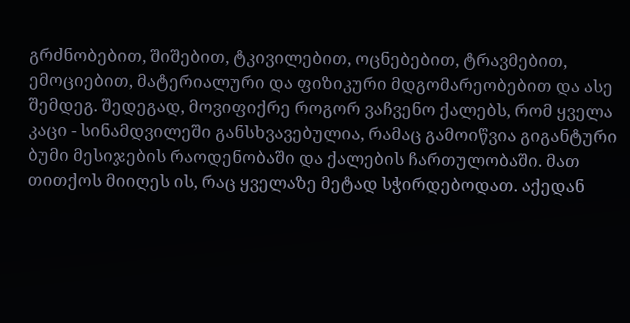გრძნობებით, შიშებით, ტკივილებით, ოცნებებით, ტრავმებით, ემოციებით, მატერიალური და ფიზიკური მდგომარეობებით და ასე შემდეგ. შედეგად, მოვიფიქრე როგორ ვაჩვენო ქალებს, რომ ყველა კაცი - სინამდვილეში განსხვავებულია, რამაც გამოიწვია გიგანტური ბუმი მესიჯების რაოდენობაში და ქალების ჩართულობაში. მათ თითქოს მიიღეს ის, რაც ყველაზე მეტად სჭირდებოდათ. აქედან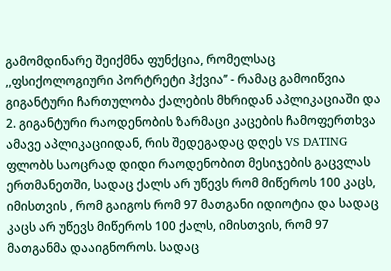გამომდინარე შეიქმნა ფუნქცია, რომელსაც ,,ფსიქოლოგიური პორტრეტი ჰქვია’’ - რამაც გამოიწვია გიგანტური ჩართულობა ქალების მხრიდან აპლიკაციაში და 2. გიგანტური რაოდენობის ზარმაცი კაცების ჩამოფერთხვა ამავე აპლიკაციიდან, რის შედეგადაც დღეს VS DATING ფლობს საოცრად დიდი რაოდენობით მესიჯების გაცვლას ერთმანეთში, სადაც ქალს არ უწევს რომ მიწეროს 100 კაცს, იმისთვის , რომ გაიგოს რომ 97 მათგანი იდიოტია და სადაც კაცს არ უწევს მიწეროს 100 ქალს, იმისთვის, რომ 97 მათგანმა დააიგნოროს. სადაც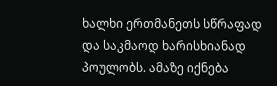ხალხი ერთმანეთს სწრაფად და საკმაოდ ხარისხიანად პოულობს. ამაზე იქნება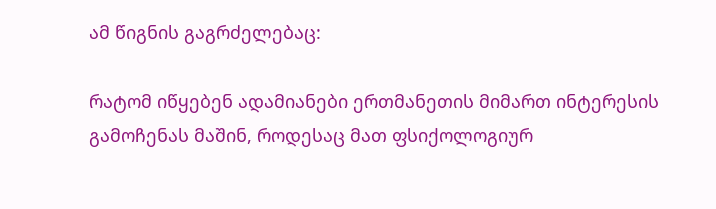ამ წიგნის გაგრძელებაც:

რატომ იწყებენ ადამიანები ერთმანეთის მიმართ ინტერესის გამოჩენას მაშინ, როდესაც მათ ფსიქოლოგიურ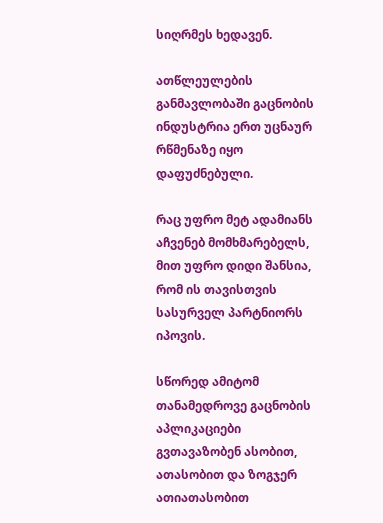სიღრმეს ხედავენ.

ათწლეულების განმავლობაში გაცნობის ინდუსტრია ერთ უცნაურ რწმენაზე იყო დაფუძნებული.

რაც უფრო მეტ ადამიანს აჩვენებ მომხმარებელს, მით უფრო დიდი შანსია, რომ ის თავისთვის სასურველ პარტნიორს იპოვის.

სწორედ ამიტომ თანამედროვე გაცნობის აპლიკაციები გვთავაზობენ ასობით, ათასობით და ზოგჯერ ათიათასობით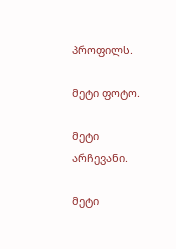პროფილს.

მეტი ფოტო.

მეტი არჩევანი.

მეტი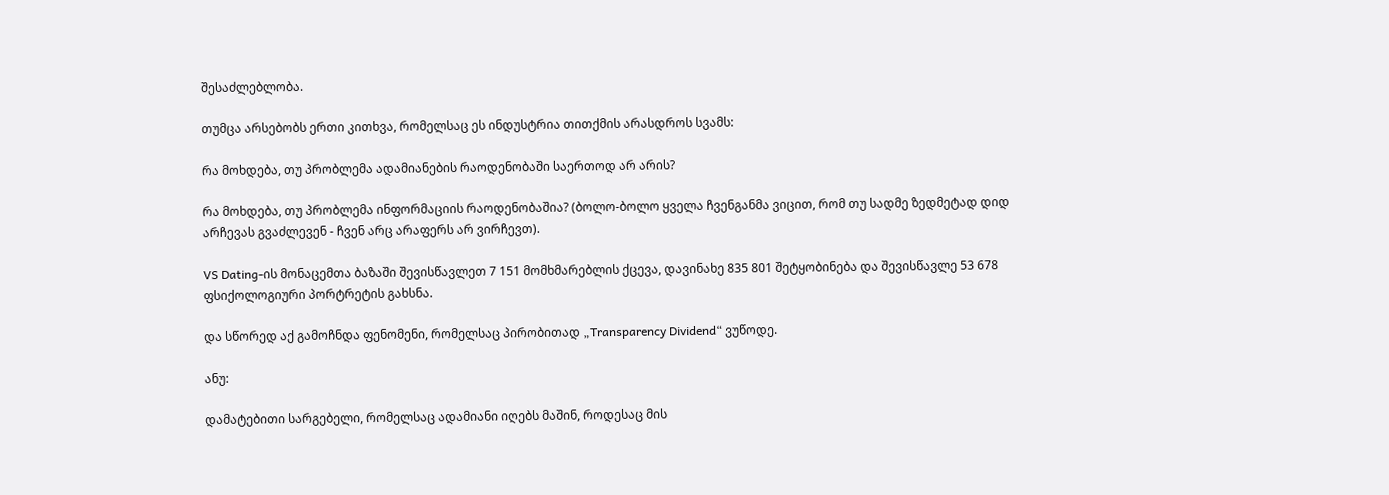შესაძლებლობა.

თუმცა არსებობს ერთი კითხვა, რომელსაც ეს ინდუსტრია თითქმის არასდროს სვამს:

რა მოხდება, თუ პრობლემა ადამიანების რაოდენობაში საერთოდ არ არის?

რა მოხდება, თუ პრობლემა ინფორმაციის რაოდენობაშია? (ბოლო-ბოლო ყველა ჩვენგანმა ვიცით, რომ თუ სადმე ზედმეტად დიდ არჩევას გვაძლევენ - ჩვენ არც არაფერს არ ვირჩევთ).

VS Dating-ის მონაცემთა ბაზაში შევისწავლეთ 7 151 მომხმარებლის ქცევა, დავინახე 835 801 შეტყობინება და შევისწავლე 53 678 ფსიქოლოგიური პორტრეტის გახსნა.

და სწორედ აქ გამოჩნდა ფენომენი, რომელსაც პირობითად „Transparency Dividend“ ვუწოდე.

ანუ:

დამატებითი სარგებელი, რომელსაც ადამიანი იღებს მაშინ, როდესაც მის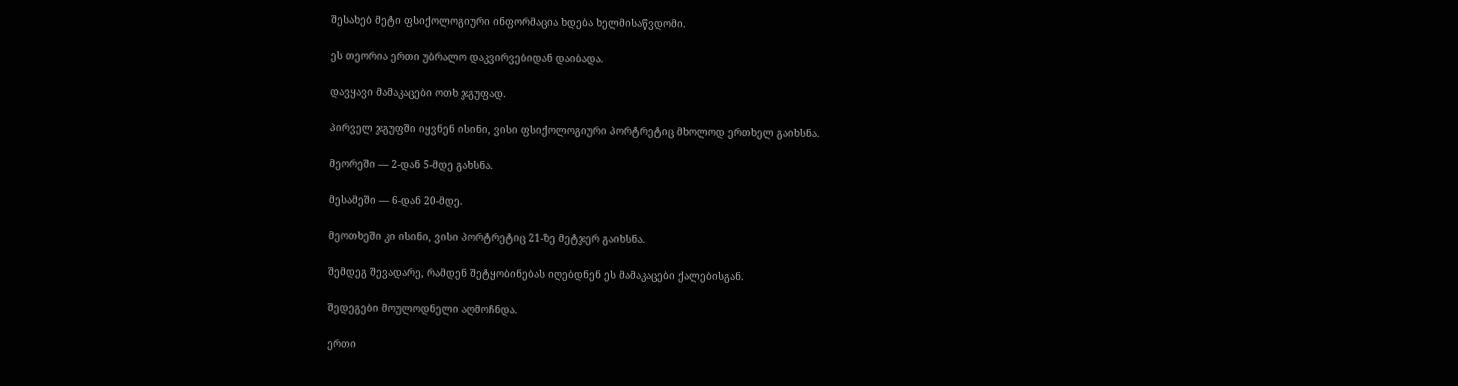შესახებ მეტი ფსიქოლოგიური ინფორმაცია ხდება ხელმისაწვდომი.

ეს თეორია ერთი უბრალო დაკვირვებიდან დაიბადა.

დავყავი მამაკაცები ოთხ ჯგუფად.

პირველ ჯგუფში იყვნენ ისინი, ვისი ფსიქოლოგიური პორტრეტიც მხოლოდ ერთხელ გაიხსნა.

მეორეში — 2-დან 5-მდე გახსნა.

მესამეში — 6-დან 20-მდე.

მეოთხეში კი ისინი, ვისი პორტრეტიც 21-ზე მეტჯერ გაიხსნა.

შემდეგ შევადარე, რამდენ შეტყობინებას იღებდნენ ეს მამაკაცები ქალებისგან.

შედეგები მოულოდნელი აღმოჩნდა.

ერთი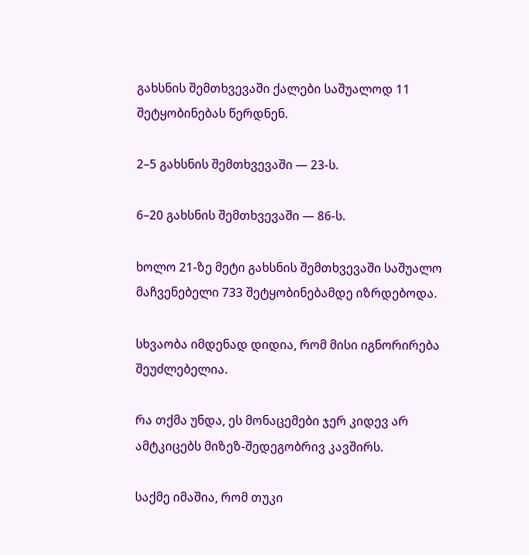გახსნის შემთხვევაში ქალები საშუალოდ 11 შეტყობინებას წერდნენ.

2–5 გახსნის შემთხვევაში — 23-ს.

6–20 გახსნის შემთხვევაში — 86-ს.

ხოლო 21-ზე მეტი გახსნის შემთხვევაში საშუალო მაჩვენებელი 733 შეტყობინებამდე იზრდებოდა.

სხვაობა იმდენად დიდია, რომ მისი იგნორირება შეუძლებელია.

რა თქმა უნდა, ეს მონაცემები ჯერ კიდევ არ ამტკიცებს მიზეზ-შედეგობრივ კავშირს.

საქმე იმაშია, რომ თუკი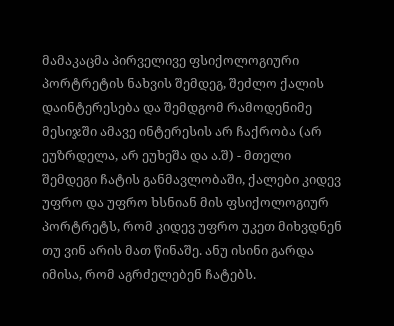მამაკაცმა პირველივე ფსიქოლოგიური პორტრეტის ნახვის შემდეგ, შეძლო ქალის დაინტერესება და შემდგომ რამოდენიმე მესიჯში ამავე ინტერესის არ ჩაქრობა (არ ეუზრდელა, არ ეუხეშა და ა.შ) - მთელი შემდეგი ჩატის განმავლობაში, ქალები კიდევ უფრო და უფრო ხსნიან მის ფსიქოლოგიურ პორტრეტს, რომ კიდევ უფრო უკეთ მიხვდნენ თუ ვინ არის მათ წინაშე. ანუ ისინი გარდა იმისა, რომ აგრძელებენ ჩატებს.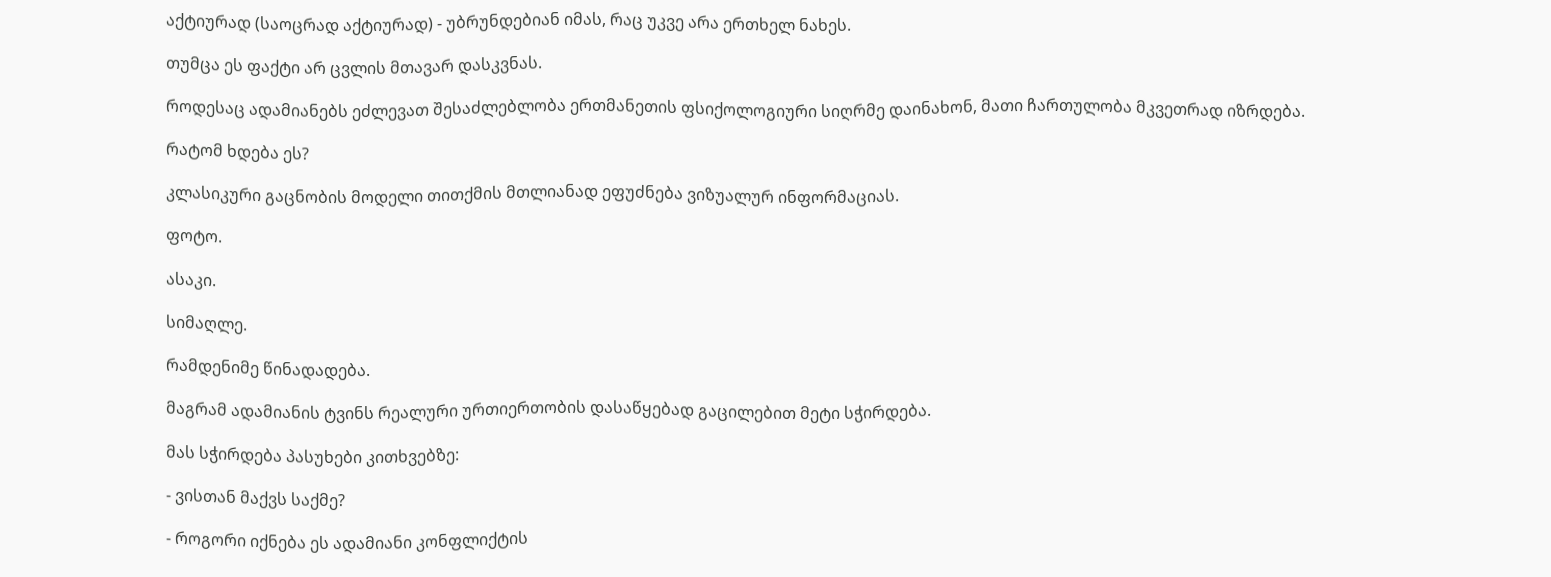აქტიურად (საოცრად აქტიურად) - უბრუნდებიან იმას, რაც უკვე არა ერთხელ ნახეს.

თუმცა ეს ფაქტი არ ცვლის მთავარ დასკვნას.

როდესაც ადამიანებს ეძლევათ შესაძლებლობა ერთმანეთის ფსიქოლოგიური სიღრმე დაინახონ, მათი ჩართულობა მკვეთრად იზრდება.

რატომ ხდება ეს?

კლასიკური გაცნობის მოდელი თითქმის მთლიანად ეფუძნება ვიზუალურ ინფორმაციას.

ფოტო.

ასაკი.

სიმაღლე.

რამდენიმე წინადადება.

მაგრამ ადამიანის ტვინს რეალური ურთიერთობის დასაწყებად გაცილებით მეტი სჭირდება.

მას სჭირდება პასუხები კითხვებზე:

- ვისთან მაქვს საქმე?

- როგორი იქნება ეს ადამიანი კონფლიქტის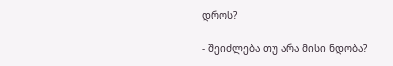დროს?

- შეიძლება თუ არა მისი ნდობა?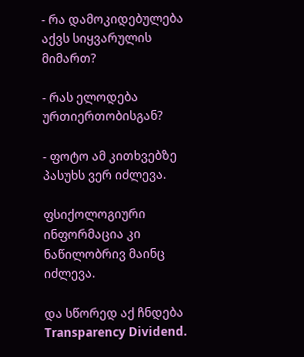- რა დამოკიდებულება აქვს სიყვარულის მიმართ?

- რას ელოდება ურთიერთობისგან?

- ფოტო ამ კითხვებზე პასუხს ვერ იძლევა.

ფსიქოლოგიური ინფორმაცია კი ნაწილობრივ მაინც იძლევა.

და სწორედ აქ ჩნდება Transparency Dividend.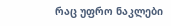რაც უფრო ნაკლები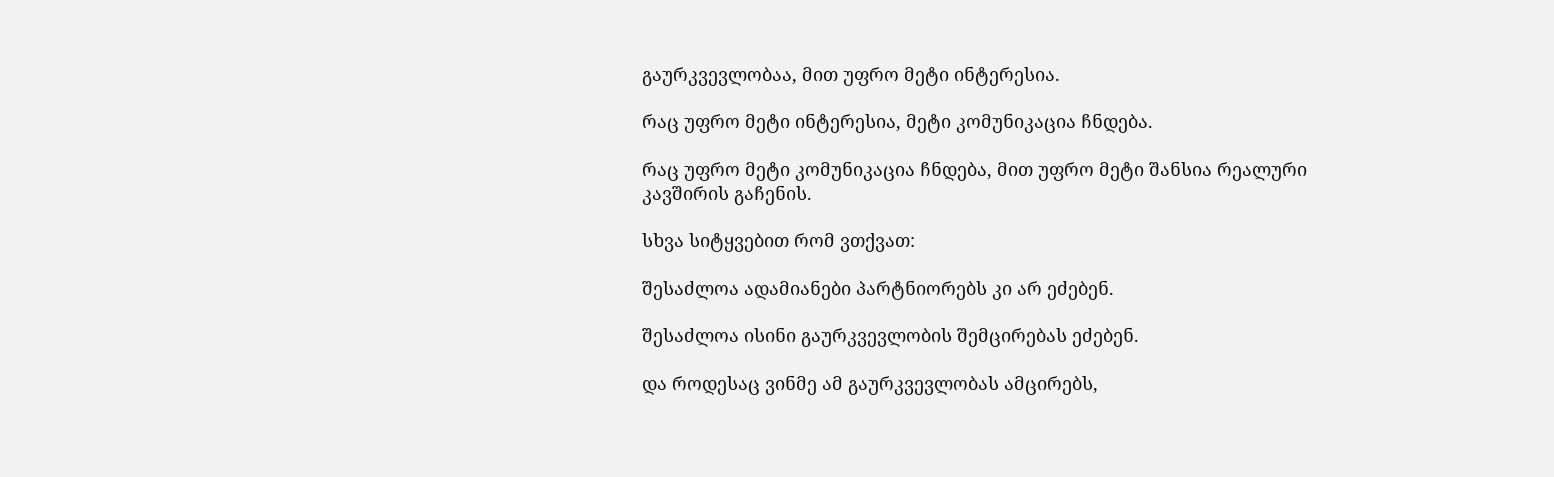გაურკვევლობაა, მით უფრო მეტი ინტერესია.

რაც უფრო მეტი ინტერესია, მეტი კომუნიკაცია ჩნდება.

რაც უფრო მეტი კომუნიკაცია ჩნდება, მით უფრო მეტი შანსია რეალური კავშირის გაჩენის.

სხვა სიტყვებით რომ ვთქვათ:

შესაძლოა ადამიანები პარტნიორებს კი არ ეძებენ.

შესაძლოა ისინი გაურკვევლობის შემცირებას ეძებენ.

და როდესაც ვინმე ამ გაურკვევლობას ამცირებს,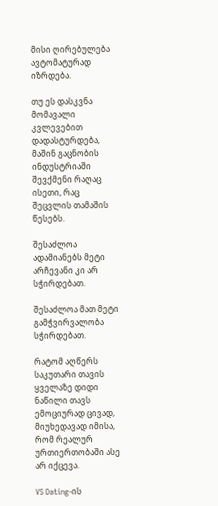მისი ღირებულება ავტომატურად იზრდება.

თუ ეს დასკვნა მომავალი კვლევებით დადასტურდება, მაშინ გაცნობის ინდუსტრიაში შევქმენი რაღაც ისეთი, რაც შეცვლის თამაშის წესებს.

შესაძლოა ადამიანებს მეტი არჩევანი კი არ სჭირდებათ.

შესაძლოა მათ მეტი გამჭვირვალობა სჭირდებათ.

რატომ აღწერს საკუთარი თავის ყველაზე დიდი ნაწილი თავს ემოციურად ცივად, მიუხედავად იმისა, რომ რეალურ ურთიერთობაში ასე არ იქცევა.

VS Dating-ის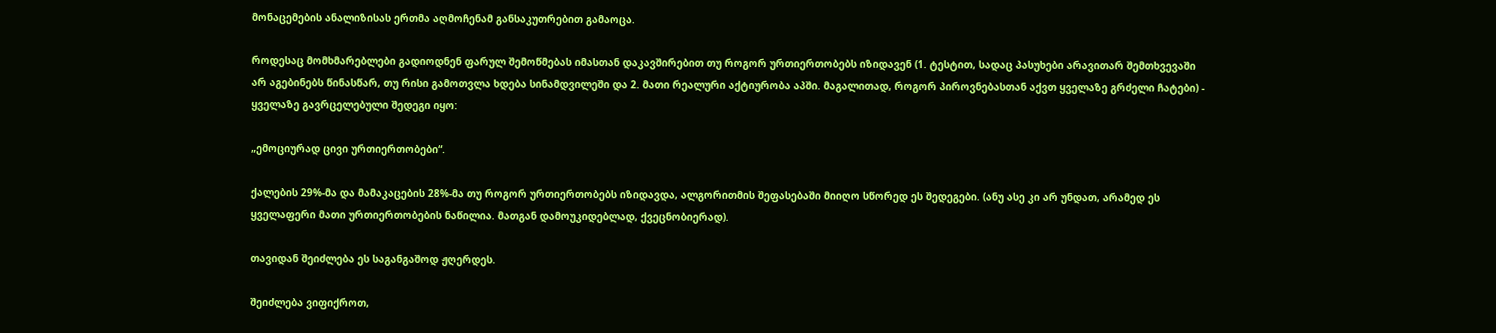მონაცემების ანალიზისას ერთმა აღმოჩენამ განსაკუთრებით გამაოცა.

როდესაც მომხმარებლები გადიოდნენ ფარულ შემოწმებას იმასთან დაკავშირებით თუ როგორ ურთიერთობებს იზიდავენ (1. ტესტით, სადაც პასუხები არავითარ შემთხვევაში არ აგებინებს წინასწარ, თუ რისი გამოთვლა ხდება სინამდვილეში და 2. მათი რეალური აქტიურობა აპში. მაგალითად, როგორ პიროვნებასთან აქვთ ყველაზე გრძელი ჩატები) - ყველაზე გავრცელებული შედეგი იყო:

„ემოციურად ცივი ურთიერთობები“.

ქალების 29%-მა და მამაკაცების 28%-მა თუ როგორ ურთიერთობებს იზიდავდა, ალგორითმის შეფასებაში მიიღო სწორედ ეს შედეგები. (ანუ ასე კი არ უნდათ, არამედ ეს ყველაფერი მათი ურთიერთობების ნაწილია. მათგან დამოუკიდებლად, ქვეცნობიერად).

თავიდან შეიძლება ეს საგანგაშოდ ჟღერდეს.

შეიძლება ვიფიქროთ,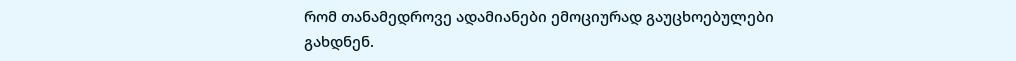რომ თანამედროვე ადამიანები ემოციურად გაუცხოებულები გახდნენ.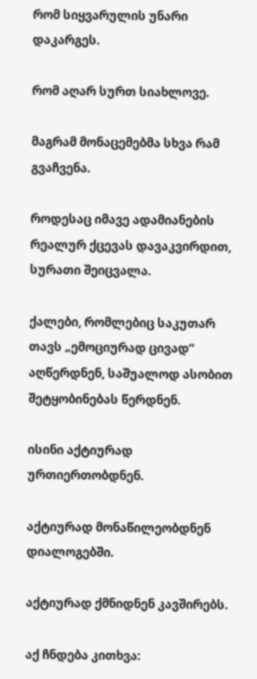რომ სიყვარულის უნარი დაკარგეს.

რომ აღარ სურთ სიახლოვე.

მაგრამ მონაცემებმა სხვა რამ გვაჩვენა.

როდესაც იმავე ადამიანების რეალურ ქცევას დავაკვირდით, სურათი შეიცვალა.

ქალები, რომლებიც საკუთარ თავს „ემოციურად ცივად“ აღწერდნენ, საშუალოდ ასობით შეტყობინებას წერდნენ.

ისინი აქტიურად ურთიერთობდნენ.

აქტიურად მონაწილეობდნენ დიალოგებში.

აქტიურად ქმნიდნენ კავშირებს.

აქ ჩნდება კითხვა: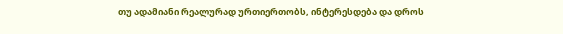თუ ადამიანი რეალურად ურთიერთობს, ინტერესდება და დროს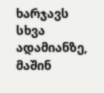ხარჯავს სხვა ადამიანზე, მაშინ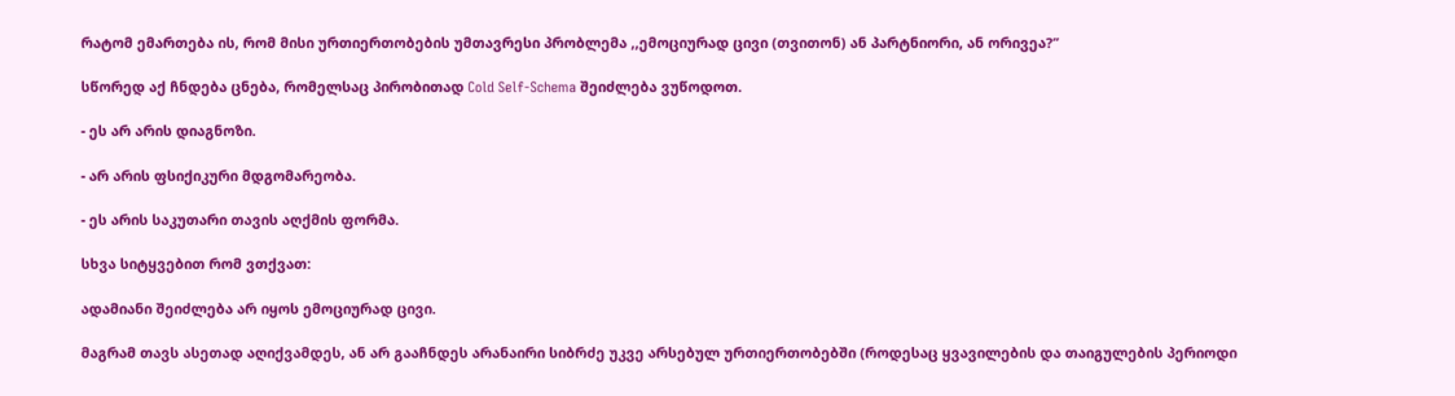რატომ ემართება ის, რომ მისი ურთიერთობების უმთავრესი პრობლემა ,,ემოციურად ცივი (თვითონ) ან პარტნიორი, ან ორივეა?’’

სწორედ აქ ჩნდება ცნება, რომელსაც პირობითად Cold Self-Schema შეიძლება ვუწოდოთ.

- ეს არ არის დიაგნოზი.

- არ არის ფსიქიკური მდგომარეობა.

- ეს არის საკუთარი თავის აღქმის ფორმა.

სხვა სიტყვებით რომ ვთქვათ:

ადამიანი შეიძლება არ იყოს ემოციურად ცივი.

მაგრამ თავს ასეთად აღიქვამდეს, ან არ გააჩნდეს არანაირი სიბრძე უკვე არსებულ ურთიერთობებში (როდესაც ყვავილების და თაიგულების პერიოდი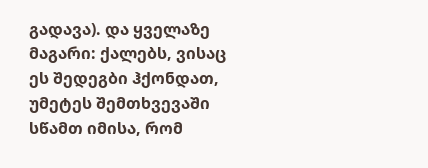გადავა). და ყველაზე მაგარი: ქალებს, ვისაც ეს შედეგბი ჰქონდათ, უმეტეს შემთხვევაში სწამთ იმისა, რომ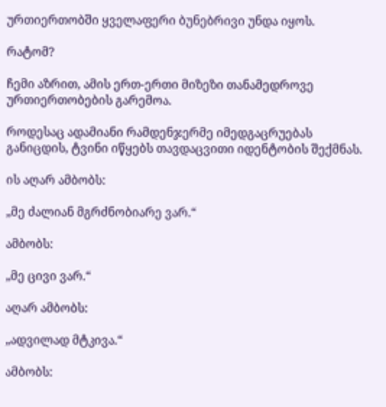ურთიერთობში ყველაფერი ბუნებრივი უნდა იყოს.

რატომ?

ჩემი აზრით, ამის ერთ-ერთი მიზეზი თანამედროვე ურთიერთობების გარემოა.

როდესაც ადამიანი რამდენჯერმე იმედგაცრუებას განიცდის, ტვინი იწყებს თავდაცვითი იდენტობის შექმნას.

ის აღარ ამბობს:

„მე ძალიან მგრძნობიარე ვარ.“

ამბობს:

„მე ცივი ვარ.“

აღარ ამბობს:

„ადვილად მტკივა.“

ამბობს: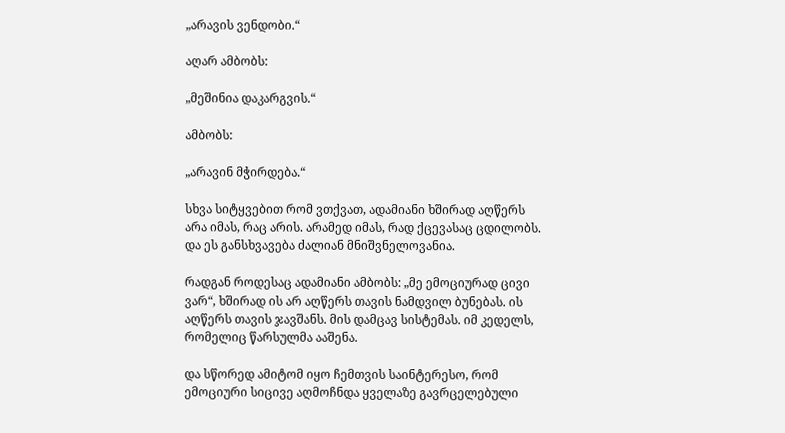„არავის ვენდობი.“

აღარ ამბობს:

„მეშინია დაკარგვის.“

ამბობს:

„არავინ მჭირდება.“

სხვა სიტყვებით რომ ვთქვათ, ადამიანი ხშირად აღწერს არა იმას, რაც არის. არამედ იმას, რად ქცევასაც ცდილობს. და ეს განსხვავება ძალიან მნიშვნელოვანია.

რადგან როდესაც ადამიანი ამბობს: „მე ემოციურად ცივი ვარ“, ხშირად ის არ აღწერს თავის ნამდვილ ბუნებას. ის აღწერს თავის ჯავშანს. მის დამცავ სისტემას. იმ კედელს, რომელიც წარსულმა ააშენა.

და სწორედ ამიტომ იყო ჩემთვის საინტერესო, რომ ემოციური სიცივე აღმოჩნდა ყველაზე გავრცელებული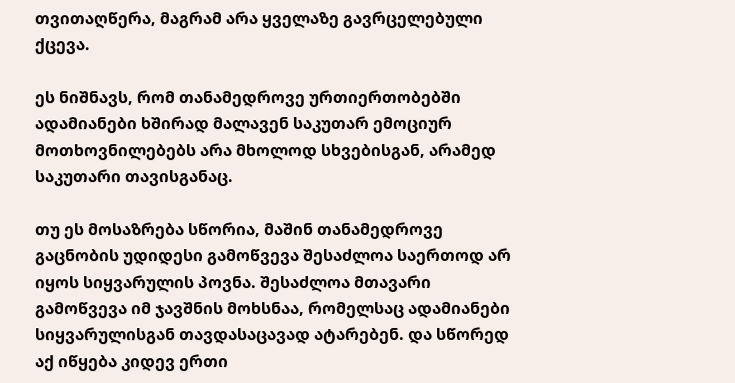თვითაღწერა, მაგრამ არა ყველაზე გავრცელებული ქცევა.

ეს ნიშნავს, რომ თანამედროვე ურთიერთობებში ადამიანები ხშირად მალავენ საკუთარ ემოციურ მოთხოვნილებებს არა მხოლოდ სხვებისგან, არამედ საკუთარი თავისგანაც.

თუ ეს მოსაზრება სწორია, მაშინ თანამედროვე გაცნობის უდიდესი გამოწვევა შესაძლოა საერთოდ არ იყოს სიყვარულის პოვნა. შესაძლოა მთავარი გამოწვევა იმ ჯავშნის მოხსნაა, რომელსაც ადამიანები სიყვარულისგან თავდასაცავად ატარებენ. და სწორედ აქ იწყება კიდევ ერთი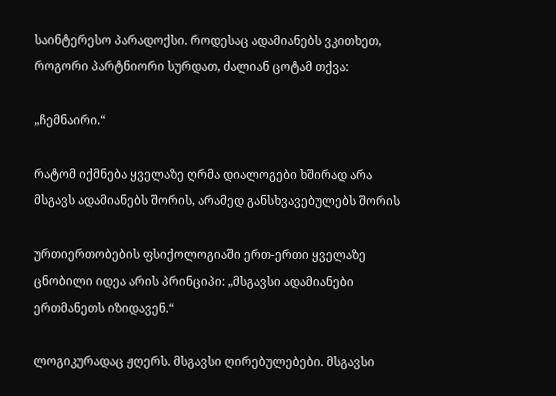საინტერესო პარადოქსი. როდესაც ადამიანებს ვკითხეთ, როგორი პარტნიორი სურდათ, ძალიან ცოტამ თქვა:

„ჩემნაირი.“

რატომ იქმნება ყველაზე ღრმა დიალოგები ხშირად არა მსგავს ადამიანებს შორის, არამედ განსხვავებულებს შორის

ურთიერთობების ფსიქოლოგიაში ერთ-ერთი ყველაზე ცნობილი იდეა არის პრინციპი: „მსგავსი ადამიანები ერთმანეთს იზიდავენ.“

ლოგიკურადაც ჟღერს. მსგავსი ღირებულებები. მსგავსი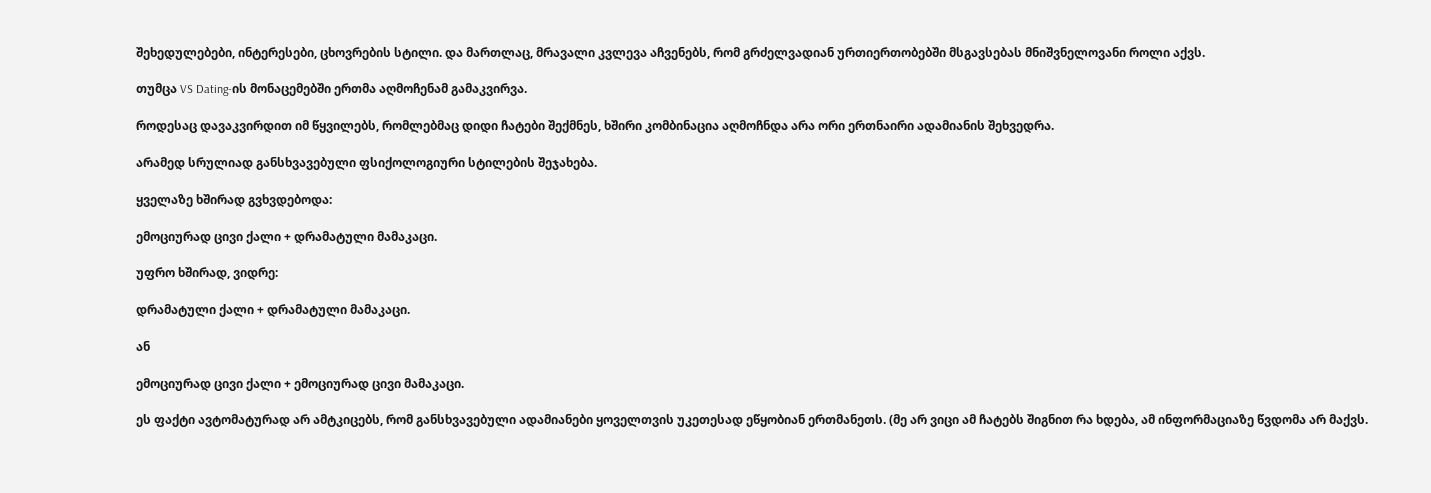შეხედულებები, ინტერესები, ცხოვრების სტილი. და მართლაც, მრავალი კვლევა აჩვენებს, რომ გრძელვადიან ურთიერთობებში მსგავსებას მნიშვნელოვანი როლი აქვს.

თუმცა VS Dating-ის მონაცემებში ერთმა აღმოჩენამ გამაკვირვა.

როდესაც დავაკვირდით იმ წყვილებს, რომლებმაც დიდი ჩატები შექმნეს, ხშირი კომბინაცია აღმოჩნდა არა ორი ერთნაირი ადამიანის შეხვედრა.

არამედ სრულიად განსხვავებული ფსიქოლოგიური სტილების შეჯახება.

ყველაზე ხშირად გვხვდებოდა:

ემოციურად ცივი ქალი + დრამატული მამაკაცი.

უფრო ხშირად, ვიდრე:

დრამატული ქალი + დრამატული მამაკაცი.

ან

ემოციურად ცივი ქალი + ემოციურად ცივი მამაკაცი.

ეს ფაქტი ავტომატურად არ ამტკიცებს, რომ განსხვავებული ადამიანები ყოველთვის უკეთესად ეწყობიან ერთმანეთს. (მე არ ვიცი ამ ჩატებს შიგნით რა ხდება, ამ ინფორმაციაზე წვდომა არ მაქვს.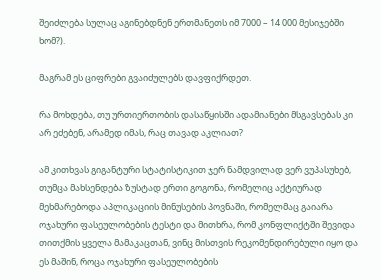შეიძლება სულაც აგინებდნენ ერთმანეთს იმ 7000 – 14 000 მესიჯებში ხომ?).

მაგრამ ეს ციფრები გვაიძულებს დავფიქრდეთ.

რა მოხდება, თუ ურთიერთობის დასაწყისში ადამიანები მსგავსებას კი არ ეძებენ, არამედ იმას, რაც თავად აკლიათ?

ამ კითხვას გიგანტური სტატისტიკით ჯერ ნამდვილად ვერ ვუპასუხებ, თუმცა მახსენდება ზუსტად ერთი გოგონა, რომელიც აქტიურად მეხმარებოდა აპლიკაციის მინუსების პოვნაში, რომელმაც გაიარა ოჯახური ფასეულობების ტესტი და მითხრა, რომ კონფლიქტში შევიდა თითქმის ყველა მამაკაცთან, ვინც მისთვის რეკომენდირებული იყო და ეს მაშინ, როცა ოჯახური ფასეულობების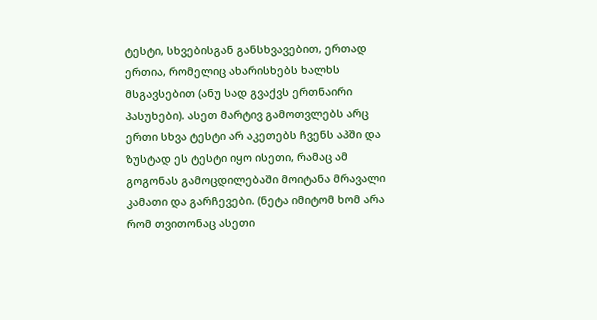ტესტი, სხვებისგან განსხვავებით, ერთად ერთია, რომელიც ახარისხებს ხალხს მსგავსებით (ანუ სად გვაქვს ერთნაირი პასუხები). ასეთ მარტივ გამოთვლებს არც ერთი სხვა ტესტი არ აკეთებს ჩვენს აპში და ზუსტად ეს ტესტი იყო ისეთი, რამაც ამ გოგონას გამოცდილებაში მოიტანა მრავალი კამათი და გარჩევები. (ნეტა იმიტომ ხომ არა რომ თვითონაც ასეთი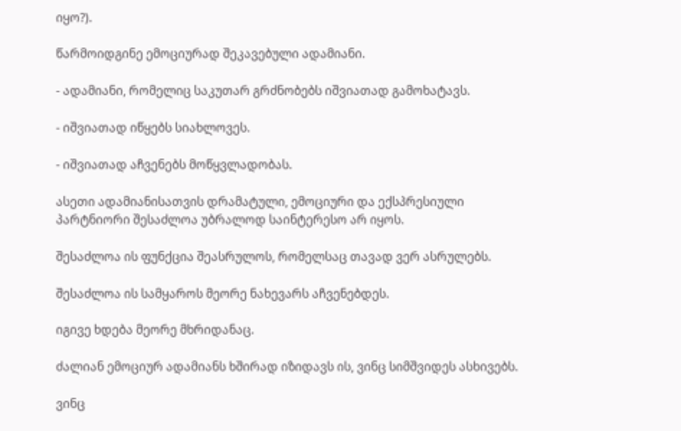იყო?).

წარმოიდგინე ემოციურად შეკავებული ადამიანი.

- ადამიანი, რომელიც საკუთარ გრძნობებს იშვიათად გამოხატავს.

- იშვიათად იწყებს სიახლოვეს.

- იშვიათად აჩვენებს მოწყვლადობას.

ასეთი ადამიანისათვის დრამატული, ემოციური და ექსპრესიული პარტნიორი შესაძლოა უბრალოდ საინტერესო არ იყოს.

შესაძლოა ის ფუნქცია შეასრულოს, რომელსაც თავად ვერ ასრულებს.

შესაძლოა ის სამყაროს მეორე ნახევარს აჩვენებდეს.

იგივე ხდება მეორე მხრიდანაც.

ძალიან ემოციურ ადამიანს ხშირად იზიდავს ის, ვინც სიმშვიდეს ასხივებს.

ვინც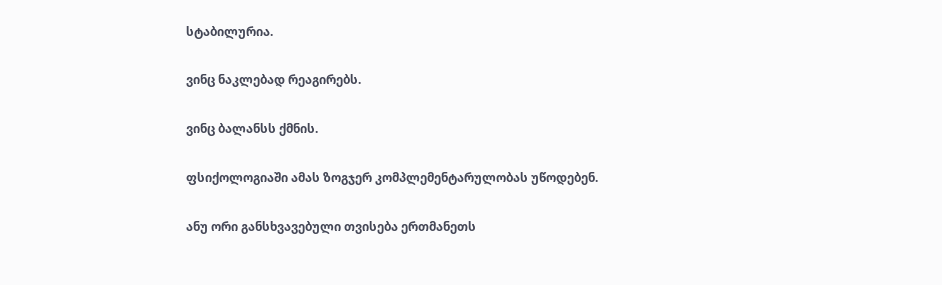სტაბილურია.

ვინც ნაკლებად რეაგირებს.

ვინც ბალანსს ქმნის.

ფსიქოლოგიაში ამას ზოგჯერ კომპლემენტარულობას უწოდებენ.

ანუ ორი განსხვავებული თვისება ერთმანეთს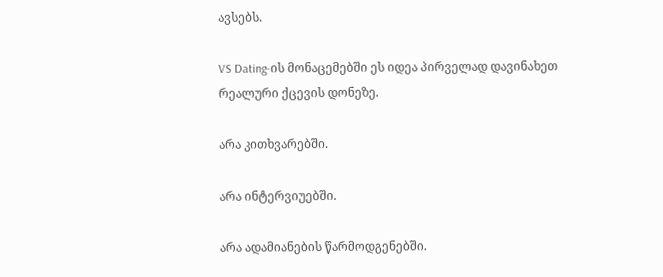ავსებს.

VS Dating-ის მონაცემებში ეს იდეა პირველად დავინახეთ რეალური ქცევის დონეზე.

არა კითხვარებში.

არა ინტერვიუებში.

არა ადამიანების წარმოდგენებში.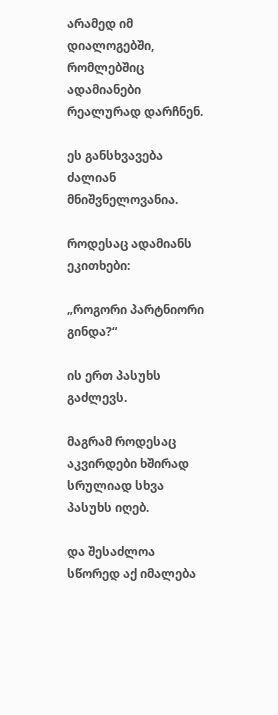არამედ იმ დიალოგებში, რომლებშიც ადამიანები რეალურად დარჩნენ.

ეს განსხვავება ძალიან მნიშვნელოვანია.

როდესაც ადამიანს ეკითხები:

„როგორი პარტნიორი გინდა?“

ის ერთ პასუხს გაძლევს.

მაგრამ როდესაც აკვირდები ხშირად სრულიად სხვა პასუხს იღებ.

და შესაძლოა სწორედ აქ იმალება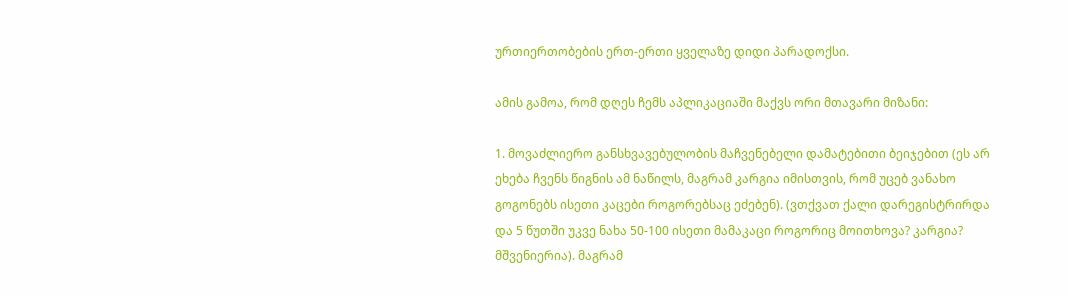ურთიერთობების ერთ-ერთი ყველაზე დიდი პარადოქსი.

ამის გამოა, რომ დღეს ჩემს აპლიკაციაში მაქვს ორი მთავარი მიზანი:

1. მოვაძლიერო განსხვავებულობის მაჩვენებელი დამატებითი ბეიჯებით (ეს არ ეხება ჩვენს წიგნის ამ ნაწილს, მაგრამ კარგია იმისთვის, რომ უცებ ვანახო გოგონებს ისეთი კაცები როგორებსაც ეძებენ). (ვთქვათ ქალი დარეგისტრირდა და 5 წუთში უკვე ნახა 50-100 ისეთი მამაკაცი როგორიც მოითხოვა? კარგია? მშვენიერია). მაგრამ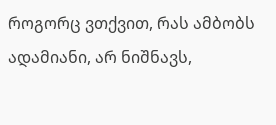როგორც ვთქვით, რას ამბობს ადამიანი, არ ნიშნავს,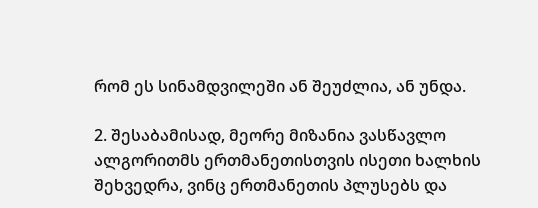რომ ეს სინამდვილეში ან შეუძლია, ან უნდა.

2. შესაბამისად, მეორე მიზანია ვასწავლო ალგორითმს ერთმანეთისთვის ისეთი ხალხის შეხვედრა, ვინც ერთმანეთის პლუსებს და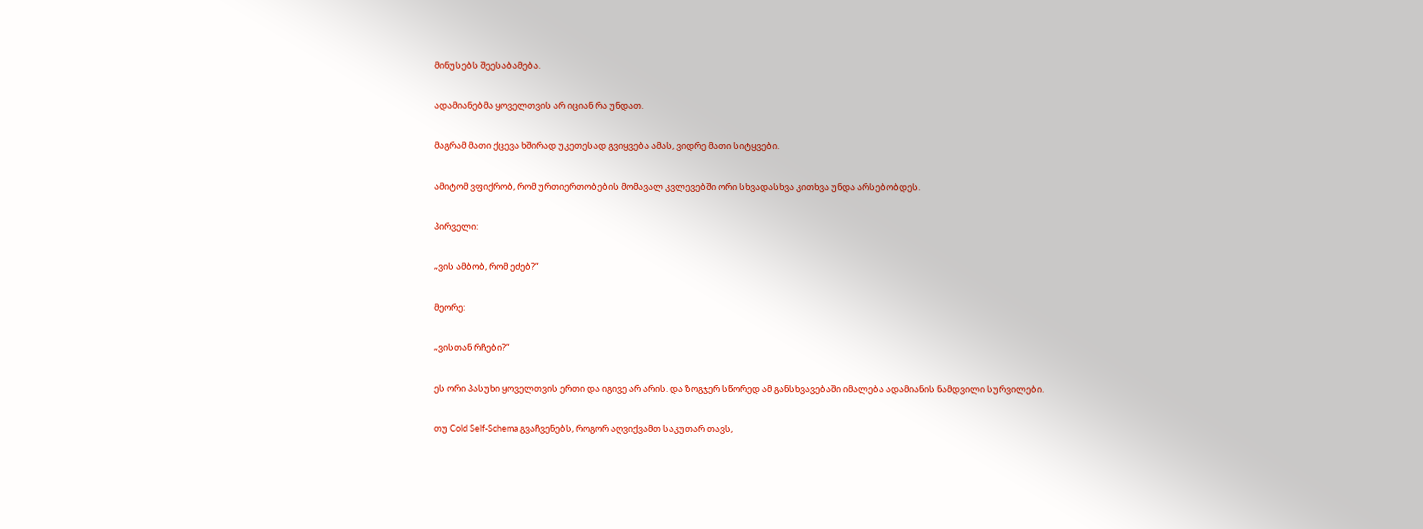მინუსებს შეესაბამება.

ადამიანებმა ყოველთვის არ იციან რა უნდათ.

მაგრამ მათი ქცევა ხშირად უკეთესად გვიყვება ამას, ვიდრე მათი სიტყვები.

ამიტომ ვფიქრობ, რომ ურთიერთობების მომავალ კვლევებში ორი სხვადასხვა კითხვა უნდა არსებობდეს.

პირველი:

„ვის ამბობ, რომ ეძებ?“

მეორე:

„ვისთან რჩები?“

ეს ორი პასუხი ყოველთვის ერთი და იგივე არ არის. და ზოგჯერ სწორედ ამ განსხვავებაში იმალება ადამიანის ნამდვილი სურვილები.

თუ Cold Self-Schema გვაჩვენებს, როგორ აღვიქვამთ საკუთარ თავს,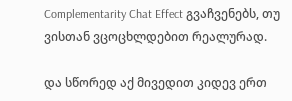Complementarity Chat Effect გვაჩვენებს, თუ ვისთან ვცოცხლდებით რეალურად.

და სწორედ აქ მივედით კიდევ ერთ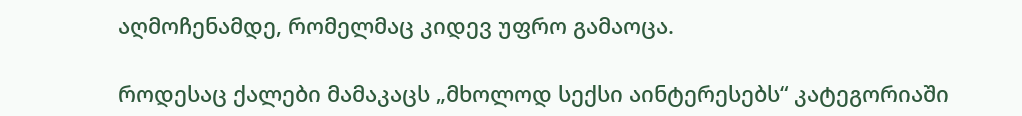აღმოჩენამდე, რომელმაც კიდევ უფრო გამაოცა.

როდესაც ქალები მამაკაცს „მხოლოდ სექსი აინტერესებს“ კატეგორიაში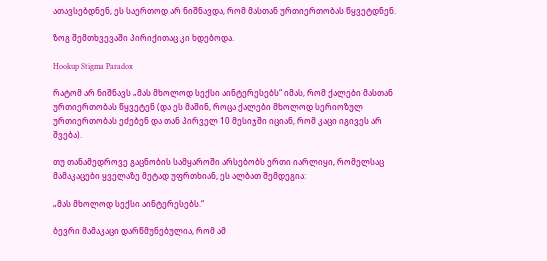ათავსებდნენ, ეს საერთოდ არ ნიშნავდა, რომ მასთან ურთიერთობას წყვეტდნენ.

ზოგ შემთხვევაში პირიქითაც კი ხდებოდა.

Hookup Stigma Paradox

რატომ არ ნიშნავს „მას მხოლოდ სექსი აინტერესებს“ იმას, რომ ქალები მასთან ურთიერთობას წყვეტენ (და ეს მაშინ, როცა ქალები მხოლოდ სერიოზულ ურთიერთობას ეძებენ და თან პირველ 10 მესიჯში იციან, რომ კაცი იგივეს არ შვება).

თუ თანამედროვე გაცნობის სამყაროში არსებობს ერთი იარლიყი, რომელსაც მამაკაცები ყველაზე მეტად უფრთხიან, ეს ალბათ შემდეგია:

„მას მხოლოდ სექსი აინტერესებს.“

ბევრი მამაკაცი დარწმუნებულია, რომ ამ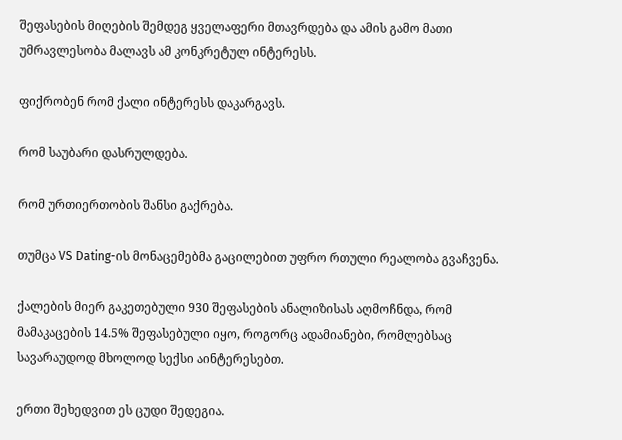შეფასების მიღების შემდეგ ყველაფერი მთავრდება და ამის გამო მათი უმრავლესობა მალავს ამ კონკრეტულ ინტერესს.

ფიქრობენ რომ ქალი ინტერესს დაკარგავს.

რომ საუბარი დასრულდება.

რომ ურთიერთობის შანსი გაქრება.

თუმცა VS Dating-ის მონაცემებმა გაცილებით უფრო რთული რეალობა გვაჩვენა.

ქალების მიერ გაკეთებული 930 შეფასების ანალიზისას აღმოჩნდა, რომ მამაკაცების 14.5% შეფასებული იყო, როგორც ადამიანები, რომლებსაც სავარაუდოდ მხოლოდ სექსი აინტერესებთ.

ერთი შეხედვით ეს ცუდი შედეგია.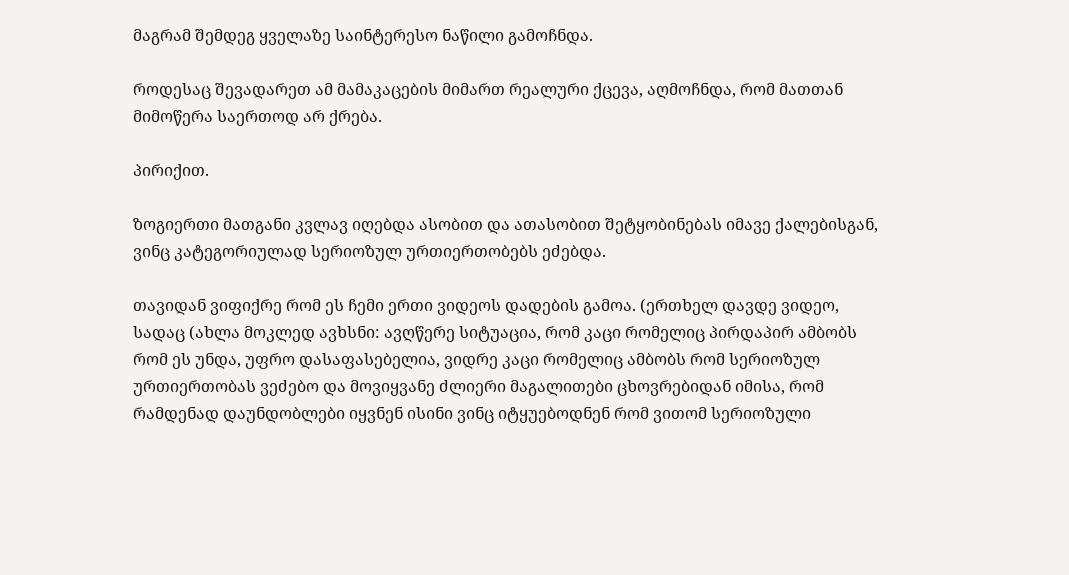მაგრამ შემდეგ ყველაზე საინტერესო ნაწილი გამოჩნდა.

როდესაც შევადარეთ ამ მამაკაცების მიმართ რეალური ქცევა, აღმოჩნდა, რომ მათთან მიმოწერა საერთოდ არ ქრება.

პირიქით.

ზოგიერთი მათგანი კვლავ იღებდა ასობით და ათასობით შეტყობინებას იმავე ქალებისგან, ვინც კატეგორიულად სერიოზულ ურთიერთობებს ეძებდა.

თავიდან ვიფიქრე რომ ეს ჩემი ერთი ვიდეოს დადების გამოა. (ერთხელ დავდე ვიდეო, სადაც (ახლა მოკლედ ავხსნი: ავღწერე სიტუაცია, რომ კაცი რომელიც პირდაპირ ამბობს რომ ეს უნდა, უფრო დასაფასებელია, ვიდრე კაცი რომელიც ამბობს რომ სერიოზულ ურთიერთობას ვეძებო და მოვიყვანე ძლიერი მაგალითები ცხოვრებიდან იმისა, რომ რამდენად დაუნდობლები იყვნენ ისინი ვინც იტყუებოდნენ რომ ვითომ სერიოზული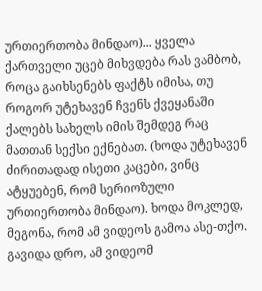ურთიერთობა მინდაო)... ყველა ქართველი უცებ მიხვდება რას ვამბობ, როცა გაიხსენებს ფაქტს იმისა, თუ როგორ უტეხავენ ჩვენს ქვეყანაში ქალებს სახელს იმის შემდეგ რაც მათთან სექსი ექნებათ. (ხოდა უტეხავენ ძირითადად ისეთი კაცები, ვინც ატყუებენ, რომ სერიოზული ურთიერთობა მინდაო). ხოდა მოკლედ, მეგონა, რომ ამ ვიდეოს გამოა ასე-თქო. გავიდა დრო, ამ ვიდეომ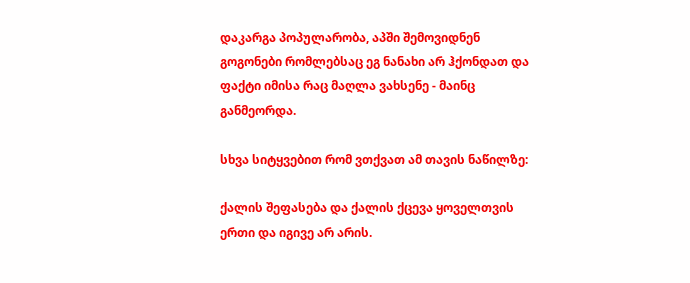დაკარგა პოპულარობა, აპში შემოვიდნენ გოგონები რომლებსაც ეგ ნანახი არ ჰქონდათ და ფაქტი იმისა რაც მაღლა ვახსენე - მაინც განმეორდა.

სხვა სიტყვებით რომ ვთქვათ ამ თავის ნაწილზე:

ქალის შეფასება და ქალის ქცევა ყოველთვის ერთი და იგივე არ არის.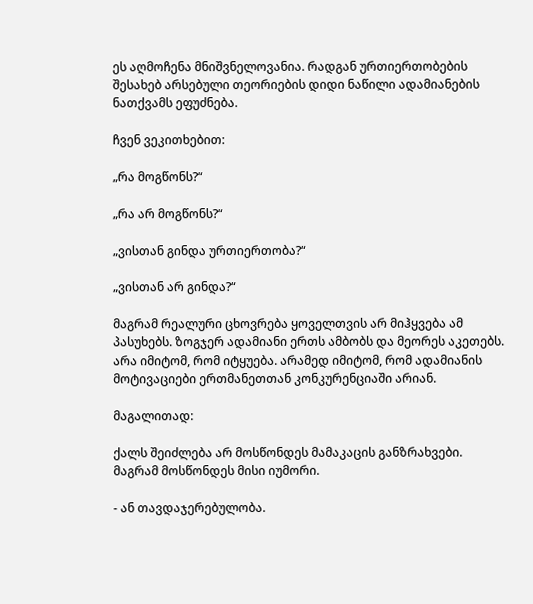ეს აღმოჩენა მნიშვნელოვანია. რადგან ურთიერთობების შესახებ არსებული თეორიების დიდი ნაწილი ადამიანების ნათქვამს ეფუძნება.

ჩვენ ვეკითხებით:

„რა მოგწონს?“

„რა არ მოგწონს?“

„ვისთან გინდა ურთიერთობა?“

„ვისთან არ გინდა?“

მაგრამ რეალური ცხოვრება ყოველთვის არ მიჰყვება ამ პასუხებს. ზოგჯერ ადამიანი ერთს ამბობს და მეორეს აკეთებს. არა იმიტომ, რომ იტყუება. არამედ იმიტომ, რომ ადამიანის მოტივაციები ერთმანეთთან კონკურენციაში არიან.

მაგალითად:

ქალს შეიძლება არ მოსწონდეს მამაკაცის განზრახვები. მაგრამ მოსწონდეს მისი იუმორი.

- ან თავდაჯერებულობა.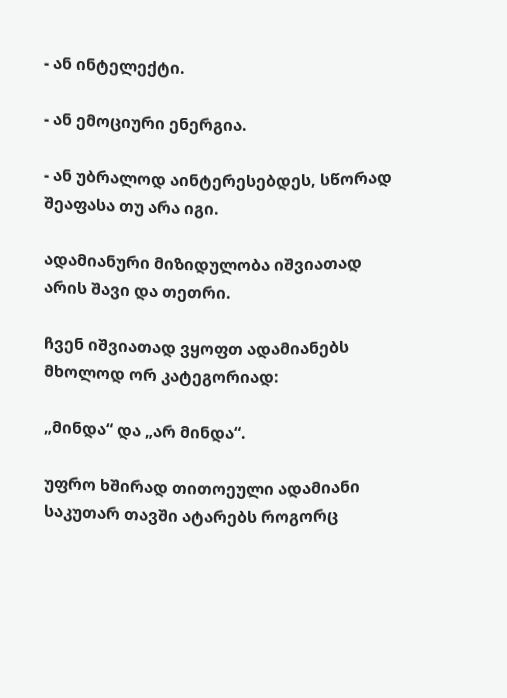- ან ინტელექტი.

- ან ემოციური ენერგია.

- ან უბრალოდ აინტერესებდეს, სწორად შეაფასა თუ არა იგი.

ადამიანური მიზიდულობა იშვიათად არის შავი და თეთრი.

ჩვენ იშვიათად ვყოფთ ადამიანებს მხოლოდ ორ კატეგორიად:

„მინდა“ და „არ მინდა“.

უფრო ხშირად თითოეული ადამიანი საკუთარ თავში ატარებს როგორც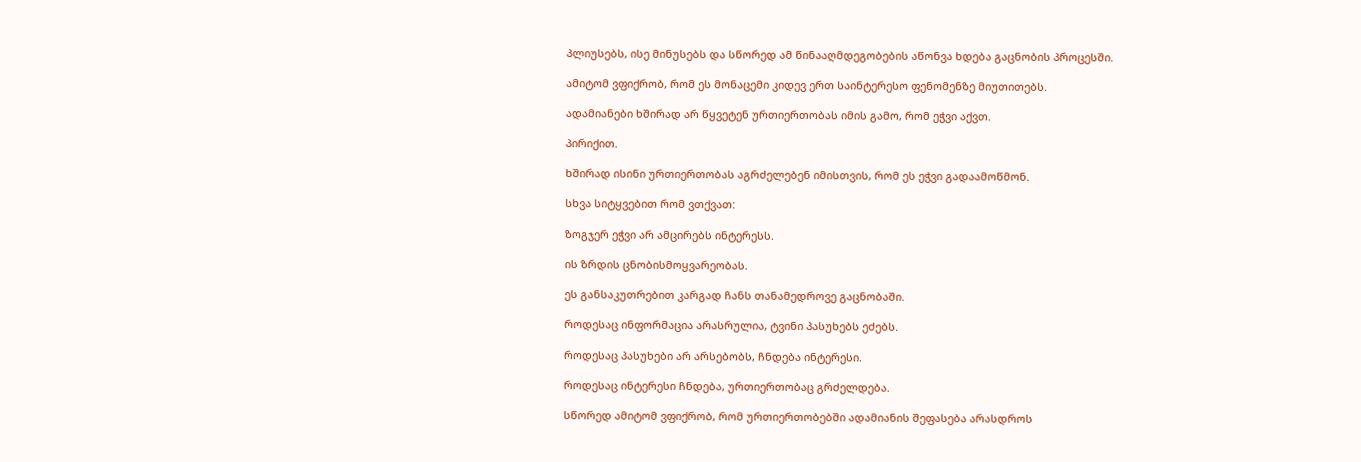პლიუსებს, ისე მინუსებს და სწორედ ამ წინააღმდეგობების აწონვა ხდება გაცნობის პროცესში.

ამიტომ ვფიქრობ, რომ ეს მონაცემი კიდევ ერთ საინტერესო ფენომენზე მიუთითებს.

ადამიანები ხშირად არ წყვეტენ ურთიერთობას იმის გამო, რომ ეჭვი აქვთ.

პირიქით.

ხშირად ისინი ურთიერთობას აგრძელებენ იმისთვის, რომ ეს ეჭვი გადაამოწმონ.

სხვა სიტყვებით რომ ვთქვათ:

ზოგჯერ ეჭვი არ ამცირებს ინტერესს.

ის ზრდის ცნობისმოყვარეობას.

ეს განსაკუთრებით კარგად ჩანს თანამედროვე გაცნობაში.

როდესაც ინფორმაცია არასრულია, ტვინი პასუხებს ეძებს.

როდესაც პასუხები არ არსებობს, ჩნდება ინტერესი.

როდესაც ინტერესი ჩნდება, ურთიერთობაც გრძელდება.

სწორედ ამიტომ ვფიქრობ, რომ ურთიერთობებში ადამიანის შეფასება არასდროს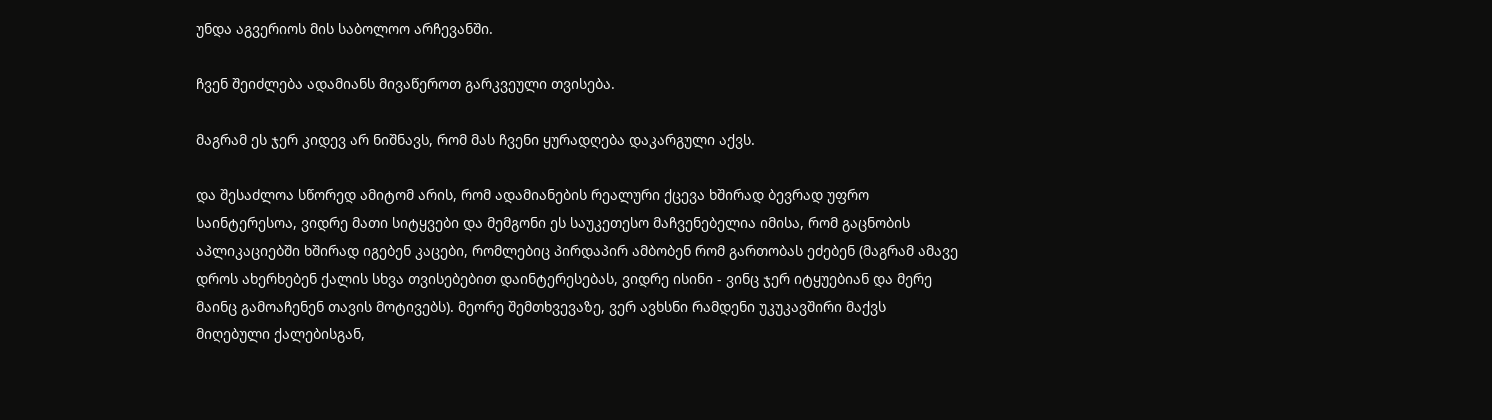უნდა აგვერიოს მის საბოლოო არჩევანში.

ჩვენ შეიძლება ადამიანს მივაწეროთ გარკვეული თვისება.

მაგრამ ეს ჯერ კიდევ არ ნიშნავს, რომ მას ჩვენი ყურადღება დაკარგული აქვს.

და შესაძლოა სწორედ ამიტომ არის, რომ ადამიანების რეალური ქცევა ხშირად ბევრად უფრო საინტერესოა, ვიდრე მათი სიტყვები და მემგონი ეს საუკეთესო მაჩვენებელია იმისა, რომ გაცნობის აპლიკაციებში ხშირად იგებენ კაცები, რომლებიც პირდაპირ ამბობენ რომ გართობას ეძებენ (მაგრამ ამავე დროს ახერხებენ ქალის სხვა თვისებებით დაინტერესებას, ვიდრე ისინი - ვინც ჯერ იტყუებიან და მერე მაინც გამოაჩენენ თავის მოტივებს). მეორე შემთხვევაზე, ვერ ავხსნი რამდენი უკუკავშირი მაქვს მიღებული ქალებისგან,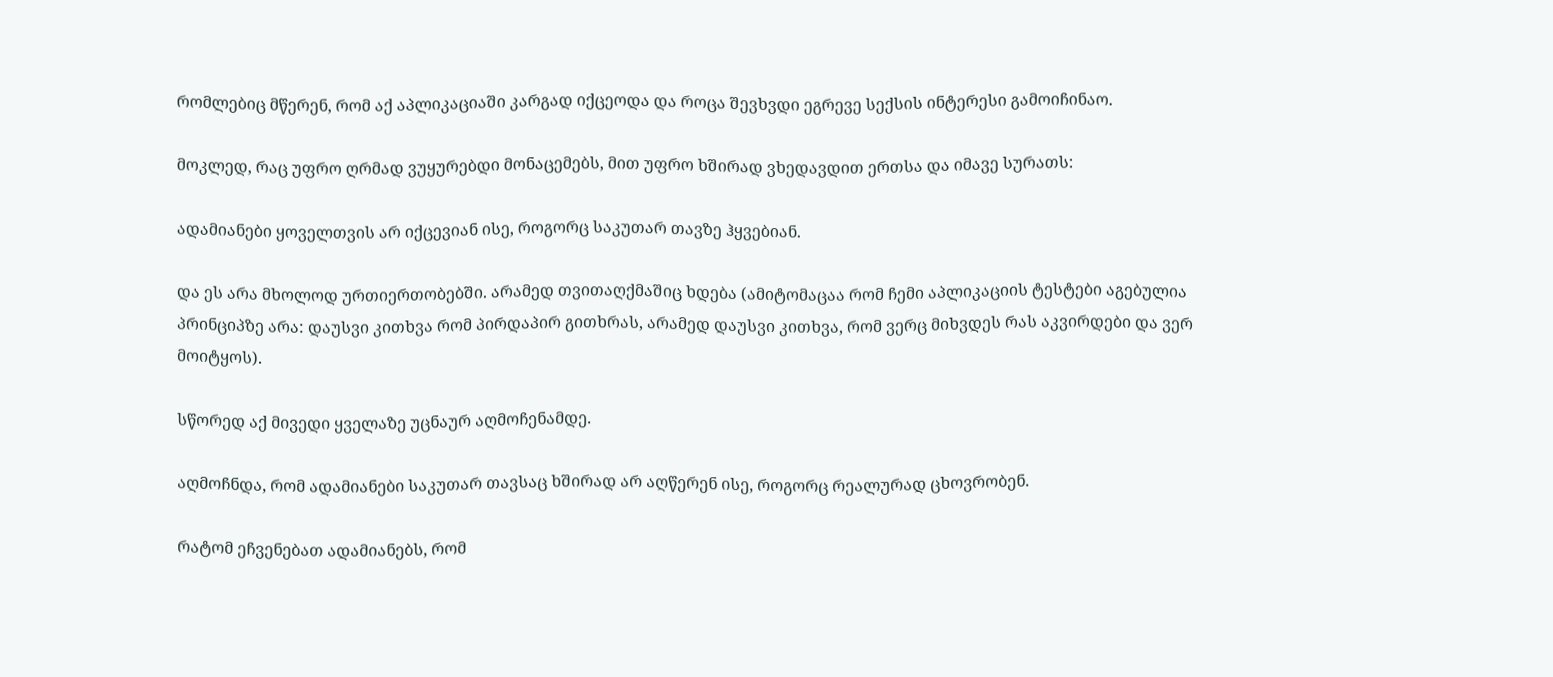რომლებიც მწერენ, რომ აქ აპლიკაციაში კარგად იქცეოდა და როცა შევხვდი ეგრევე სექსის ინტერესი გამოიჩინაო.

მოკლედ, რაც უფრო ღრმად ვუყურებდი მონაცემებს, მით უფრო ხშირად ვხედავდით ერთსა და იმავე სურათს:

ადამიანები ყოველთვის არ იქცევიან ისე, როგორც საკუთარ თავზე ჰყვებიან.

და ეს არა მხოლოდ ურთიერთობებში. არამედ თვითაღქმაშიც ხდება (ამიტომაცაა რომ ჩემი აპლიკაციის ტესტები აგებულია პრინციპზე არა: დაუსვი კითხვა რომ პირდაპირ გითხრას, არამედ დაუსვი კითხვა, რომ ვერც მიხვდეს რას აკვირდები და ვერ მოიტყოს).

სწორედ აქ მივედი ყველაზე უცნაურ აღმოჩენამდე.

აღმოჩნდა, რომ ადამიანები საკუთარ თავსაც ხშირად არ აღწერენ ისე, როგორც რეალურად ცხოვრობენ.

რატომ ეჩვენებათ ადამიანებს, რომ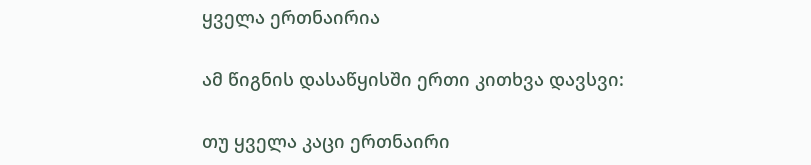ყველა ერთნაირია

ამ წიგნის დასაწყისში ერთი კითხვა დავსვი:

თუ ყველა კაცი ერთნაირი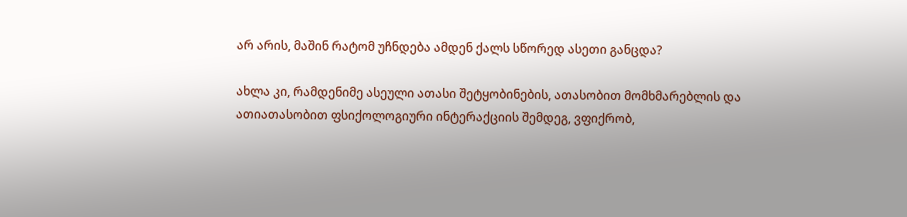არ არის, მაშინ რატომ უჩნდება ამდენ ქალს სწორედ ასეთი განცდა?

ახლა კი, რამდენიმე ასეული ათასი შეტყობინების, ათასობით მომხმარებლის და ათიათასობით ფსიქოლოგიური ინტერაქციის შემდეგ, ვფიქრობ,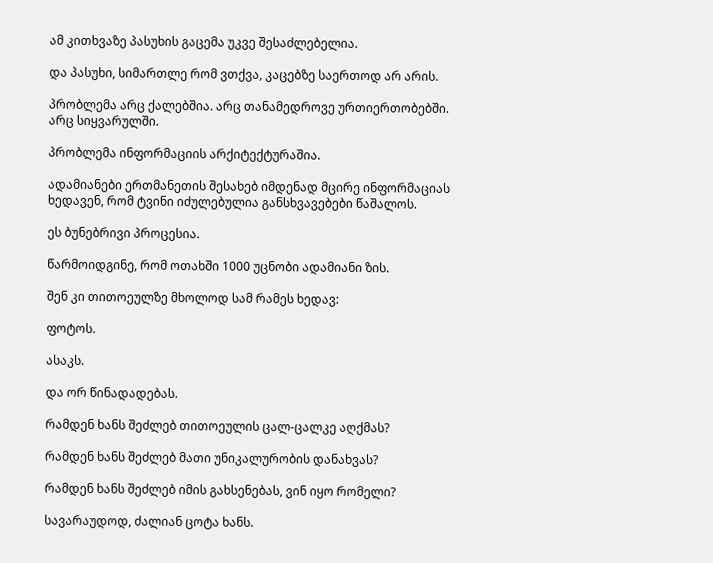ამ კითხვაზე პასუხის გაცემა უკვე შესაძლებელია.

და პასუხი, სიმართლე რომ ვთქვა, კაცებზე საერთოდ არ არის.

პრობლემა არც ქალებშია. არც თანამედროვე ურთიერთობებში. არც სიყვარულში.

პრობლემა ინფორმაციის არქიტექტურაშია.

ადამიანები ერთმანეთის შესახებ იმდენად მცირე ინფორმაციას ხედავენ, რომ ტვინი იძულებულია განსხვავებები წაშალოს.

ეს ბუნებრივი პროცესია.

წარმოიდგინე, რომ ოთახში 1000 უცნობი ადამიანი ზის.

შენ კი თითოეულზე მხოლოდ სამ რამეს ხედავ:

ფოტოს.

ასაკს.

და ორ წინადადებას.

რამდენ ხანს შეძლებ თითოეულის ცალ-ცალკე აღქმას?

რამდენ ხანს შეძლებ მათი უნიკალურობის დანახვას?

რამდენ ხანს შეძლებ იმის გახსენებას, ვინ იყო რომელი?

სავარაუდოდ, ძალიან ცოტა ხანს.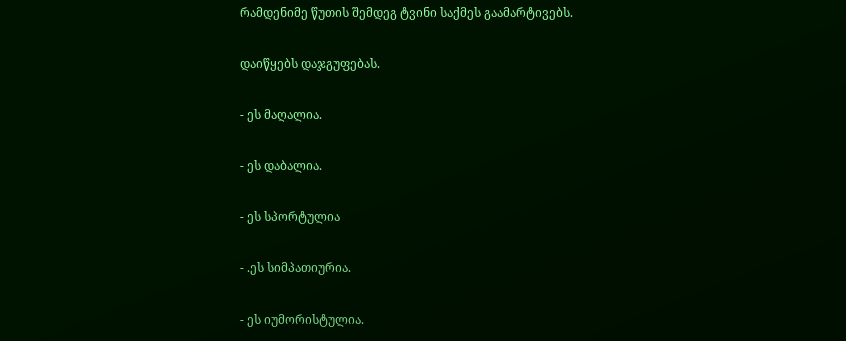რამდენიმე წუთის შემდეგ ტვინი საქმეს გაამარტივებს.

დაიწყებს დაჯგუფებას.

- ეს მაღალია.

- ეს დაბალია.

- ეს სპორტულია

- .ეს სიმპათიურია.

- ეს იუმორისტულია.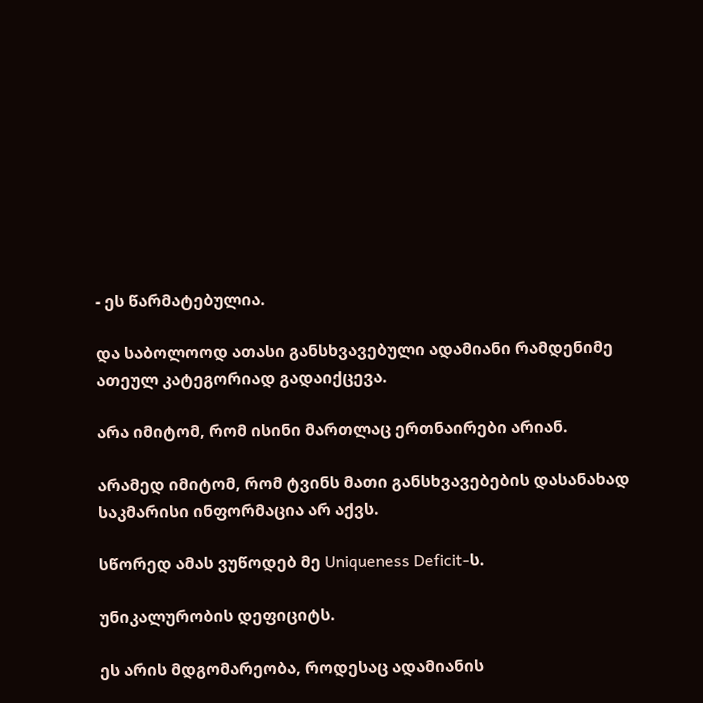- ეს წარმატებულია.

და საბოლოოდ ათასი განსხვავებული ადამიანი რამდენიმე ათეულ კატეგორიად გადაიქცევა.

არა იმიტომ, რომ ისინი მართლაც ერთნაირები არიან.

არამედ იმიტომ, რომ ტვინს მათი განსხვავებების დასანახად საკმარისი ინფორმაცია არ აქვს.

სწორედ ამას ვუწოდებ მე Uniqueness Deficit-ს.

უნიკალურობის დეფიციტს.

ეს არის მდგომარეობა, როდესაც ადამიანის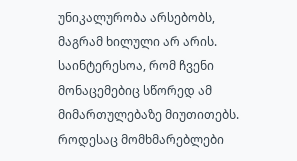უნიკალურობა არსებობს, მაგრამ ხილული არ არის. საინტერესოა, რომ ჩვენი მონაცემებიც სწორედ ამ მიმართულებაზე მიუთითებს. როდესაც მომხმარებლები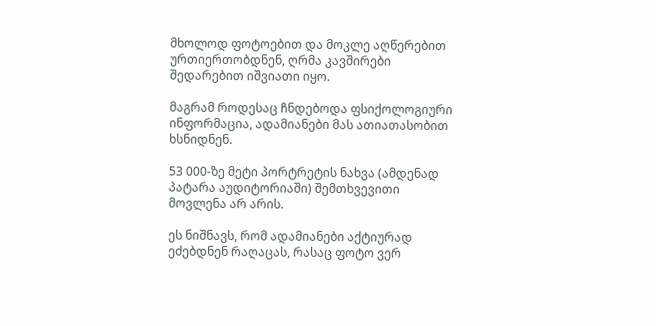მხოლოდ ფოტოებით და მოკლე აღწერებით ურთიერთობდნენ, ღრმა კავშირები შედარებით იშვიათი იყო.

მაგრამ როდესაც ჩნდებოდა ფსიქოლოგიური ინფორმაცია, ადამიანები მას ათიათასობით ხსნიდნენ.

53 000-ზე მეტი პორტრეტის ნახვა (ამდენად პატარა აუდიტორიაში) შემთხვევითი მოვლენა არ არის.

ეს ნიშნავს, რომ ადამიანები აქტიურად ეძებდნენ რაღაცას, რასაც ფოტო ვერ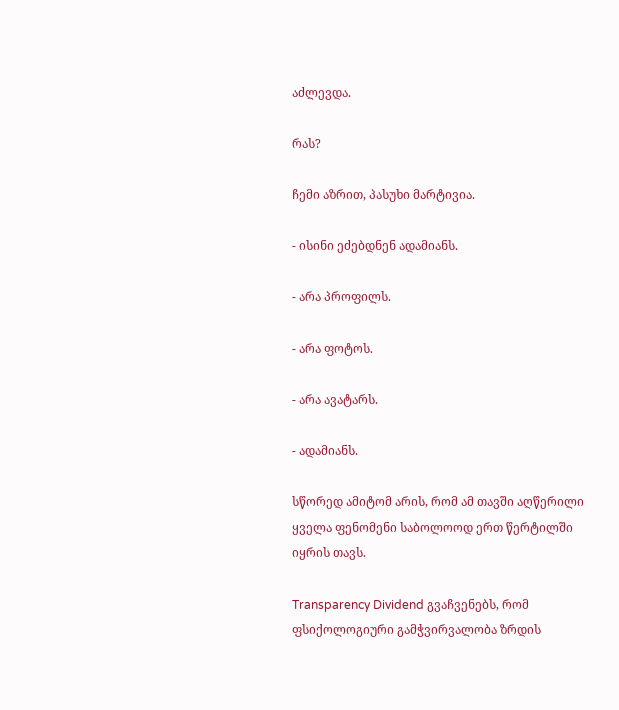აძლევდა.

რას?

ჩემი აზრით, პასუხი მარტივია.

- ისინი ეძებდნენ ადამიანს.

- არა პროფილს.

- არა ფოტოს.

- არა ავატარს.

- ადამიანს.

სწორედ ამიტომ არის, რომ ამ თავში აღწერილი ყველა ფენომენი საბოლოოდ ერთ წერტილში იყრის თავს.

Transparency Dividend გვაჩვენებს, რომ ფსიქოლოგიური გამჭვირვალობა ზრდის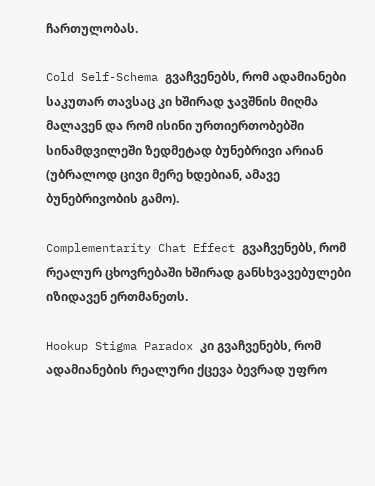ჩართულობას.

Cold Self-Schema გვაჩვენებს, რომ ადამიანები საკუთარ თავსაც კი ხშირად ჯავშნის მიღმა მალავენ და რომ ისინი ურთიერთობებში სინამდვილეში ზედმეტად ბუნებრივი არიან (უბრალოდ ცივი მერე ხდებიან, ამავე ბუნებრივობის გამო).

Complementarity Chat Effect გვაჩვენებს, რომ რეალურ ცხოვრებაში ხშირად განსხვავებულები იზიდავენ ერთმანეთს.

Hookup Stigma Paradox კი გვაჩვენებს, რომ ადამიანების რეალური ქცევა ბევრად უფრო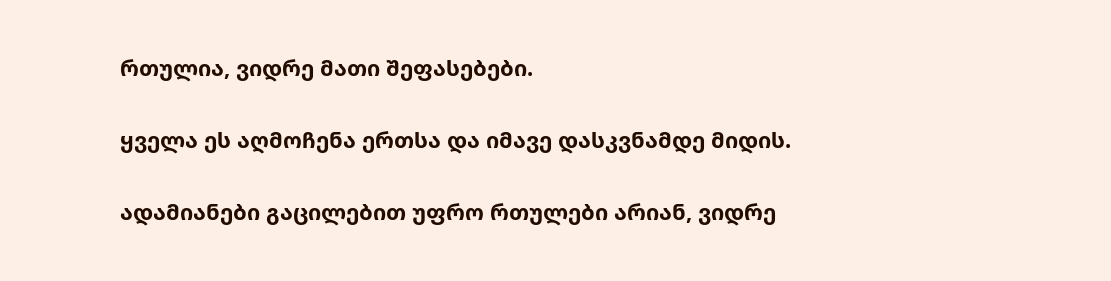რთულია, ვიდრე მათი შეფასებები.

ყველა ეს აღმოჩენა ერთსა და იმავე დასკვნამდე მიდის.

ადამიანები გაცილებით უფრო რთულები არიან, ვიდრე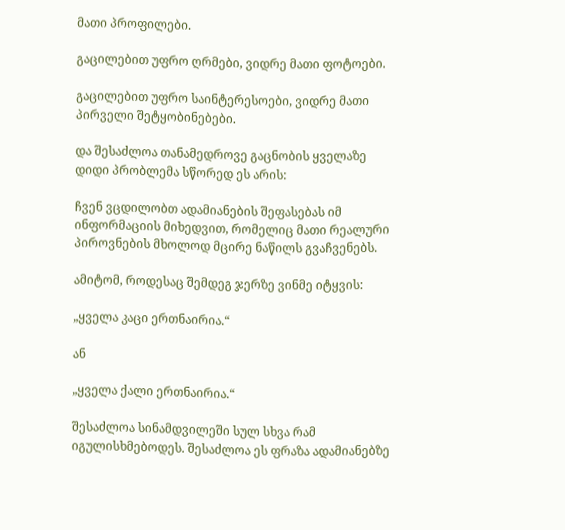მათი პროფილები.

გაცილებით უფრო ღრმები, ვიდრე მათი ფოტოები.

გაცილებით უფრო საინტერესოები, ვიდრე მათი პირველი შეტყობინებები.

და შესაძლოა თანამედროვე გაცნობის ყველაზე დიდი პრობლემა სწორედ ეს არის:

ჩვენ ვცდილობთ ადამიანების შეფასებას იმ ინფორმაციის მიხედვით, რომელიც მათი რეალური პიროვნების მხოლოდ მცირე ნაწილს გვაჩვენებს.

ამიტომ, როდესაც შემდეგ ჯერზე ვინმე იტყვის:

„ყველა კაცი ერთნაირია.“

ან

„ყველა ქალი ერთნაირია.“

შესაძლოა სინამდვილეში სულ სხვა რამ იგულისხმებოდეს. შესაძლოა ეს ფრაზა ადამიანებზე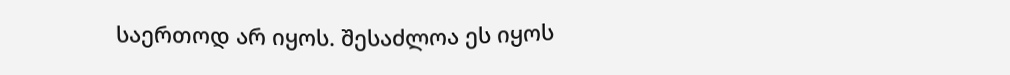საერთოდ არ იყოს. შესაძლოა ეს იყოს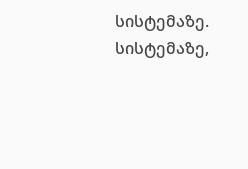სისტემაზე. სისტემაზე,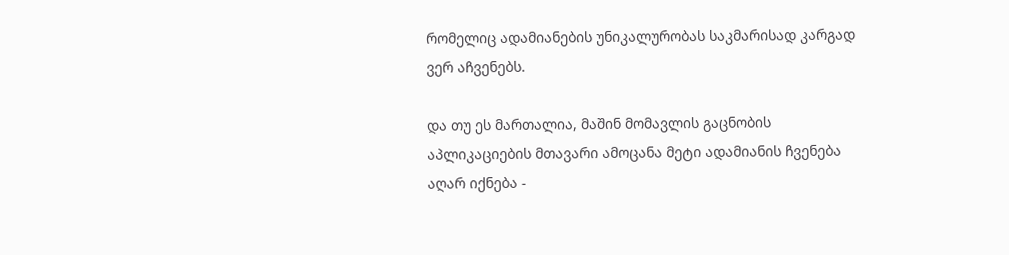რომელიც ადამიანების უნიკალურობას საკმარისად კარგად ვერ აჩვენებს.

და თუ ეს მართალია, მაშინ მომავლის გაცნობის აპლიკაციების მთავარი ამოცანა მეტი ადამიანის ჩვენება აღარ იქნება -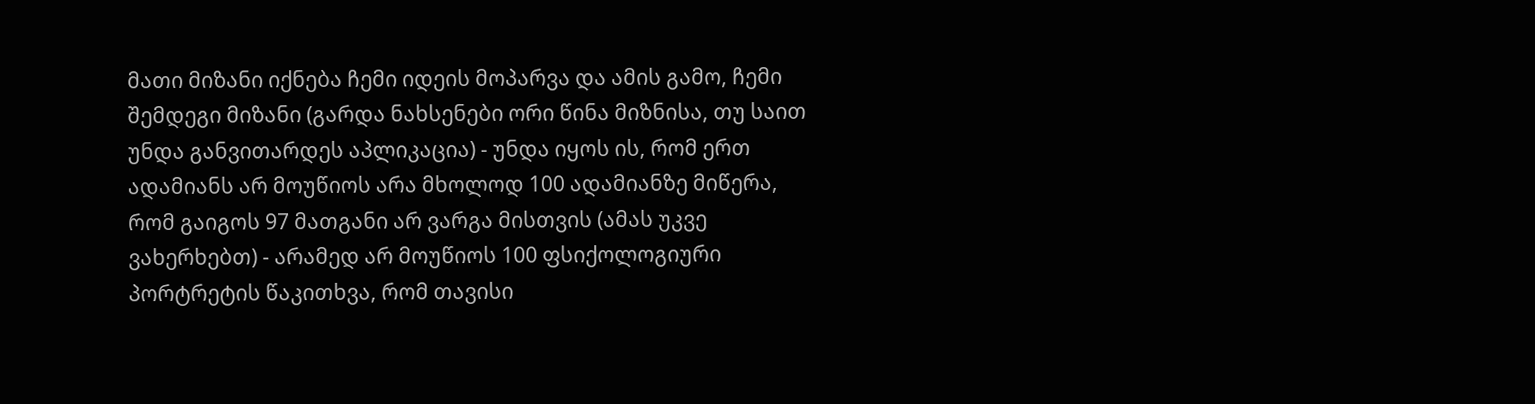მათი მიზანი იქნება ჩემი იდეის მოპარვა და ამის გამო, ჩემი შემდეგი მიზანი (გარდა ნახსენები ორი წინა მიზნისა, თუ საით უნდა განვითარდეს აპლიკაცია) - უნდა იყოს ის, რომ ერთ ადამიანს არ მოუწიოს არა მხოლოდ 100 ადამიანზე მიწერა, რომ გაიგოს 97 მათგანი არ ვარგა მისთვის (ამას უკვე ვახერხებთ) - არამედ არ მოუწიოს 100 ფსიქოლოგიური პორტრეტის წაკითხვა, რომ თავისი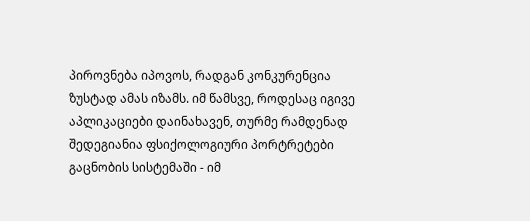პიროვნება იპოვოს, რადგან კონკურენცია ზუსტად ამას იზამს. იმ წამსვე, როდესაც იგივე აპლიკაციები დაინახავენ, თურმე რამდენად შედეგიანია ფსიქოლოგიური პორტრეტები გაცნობის სისტემაში - იმ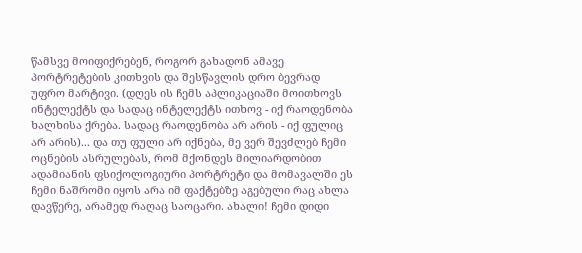წამსვე მოიფიქრებენ, როგორ გახადონ ამავე პორტრეტების კითხვის და შესწავლის დრო ბევრად უფრო მარტივი. (დღეს ის ჩემს აპლიკაციაში მოითხოვს ინტელექტს და სადაც ინტელექტს ითხოვ - იქ რაოდენობა ხალხისა ქრება. სადაც რაოდენობა არ არის - იქ ფულიც არ არის)... და თუ ფული არ იქნება, მე ვერ შევძლებ ჩემი ოცნების ასრულებას, რომ მქონდეს მილიარდობით ადამიანის ფსიქოლოგიური პორტრეტი და მომავალში ეს ჩემი ნაშრომი იყოს არა იმ ფაქტებზე აგებული რაც ახლა დავწერე, არამედ რაღაც საოცარი. ახალი! ჩემი დიდი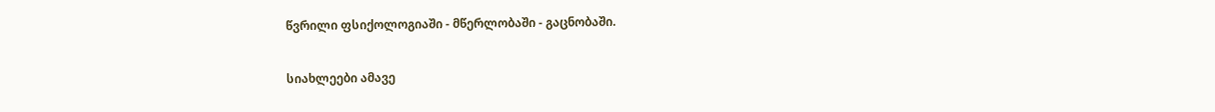წვრილი ფსიქოლოგიაში - მწერლობაში - გაცნობაში.

სიახლეები ამავე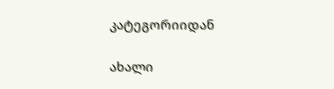კატეგორიიდან

ახალი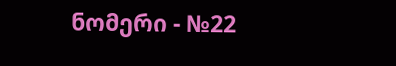ნომერი - №22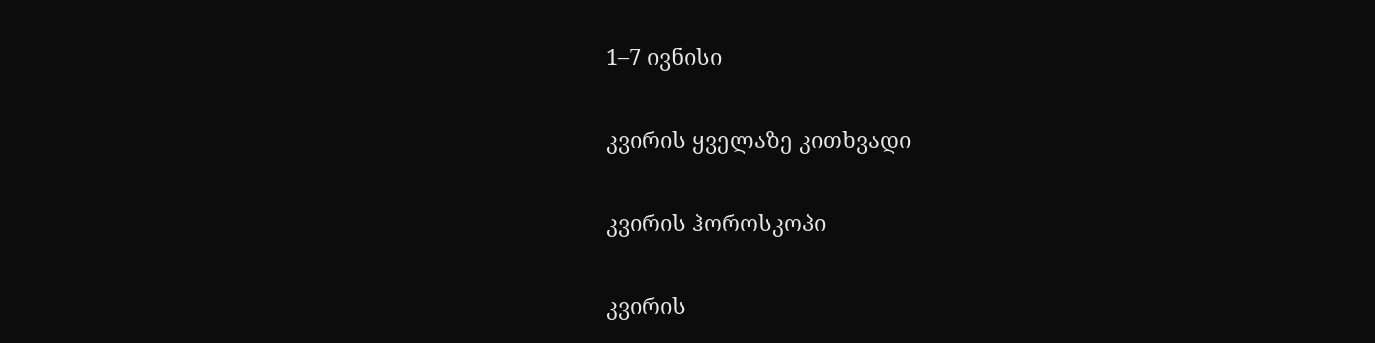1–7 ივნისი

კვირის ყველაზე კითხვადი

კვირის ჰოროსკოპი

კვირის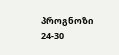პროგნოზი  24-30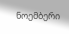ნოემბერი